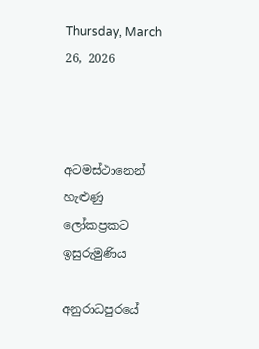Thursday, March 26, 2026



අටමස්ථානෙන් හැළුණු ලෝකප්‍රකට ඉසුරුමුණිය

අනුරාධපුරයේ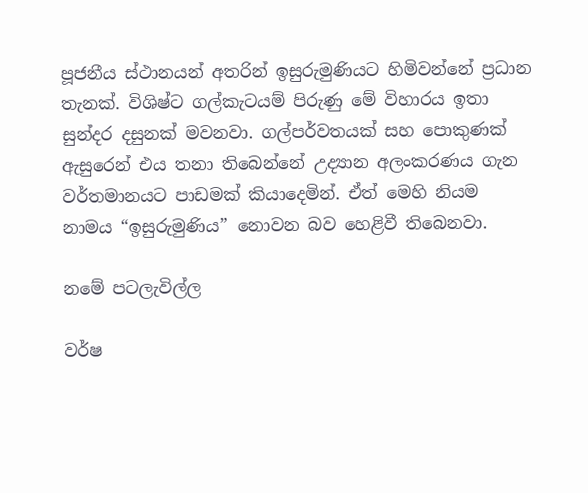පූජනීය ස්ථානයන් අතරින් ඉසුරුමුණියට හිමිවන්නේ ප්‍රධාන තැනක්. විශිෂ්ට ගල්කැටයම් පිරුණු මේ විහාරය ඉතා සුන්දර දසුනක් මවනවා. ගල්පර්වතයක් සහ පොකුණක් ඇසුරෙන් එය තනා තිබෙන්නේ උද්‍යාන අලංකරණය ගැන වර්තමානයට පාඩමක් කියාදෙමින්. ඒත් මෙහි නියම නාමය “ඉසුරුමුණිය” නොවන බව හෙළිවී තිබෙනවා.

නමේ පටලැවිල්ල

වර්ෂ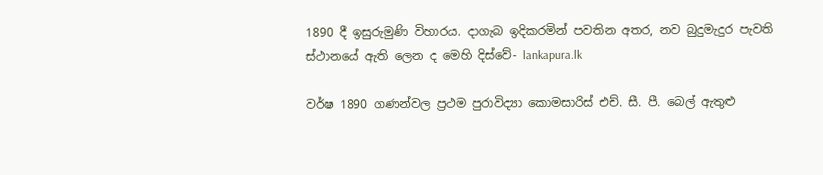1890 දී ඉසුරුමුණි විහාරය. දාගැබ ඉදිකරමින් පවතින අතර, නව බුදුමැදුර පැවති ස්ථානයේ ඇති ලෙන ද මෙහි දිස්වේ- lankapura.lk

වර්ෂ 1890 ගණන්වල ප්‍රථම පුරාවිද්‍යා කොමසාරිස් එච්. සී. පී. බෙල් ඇතුළු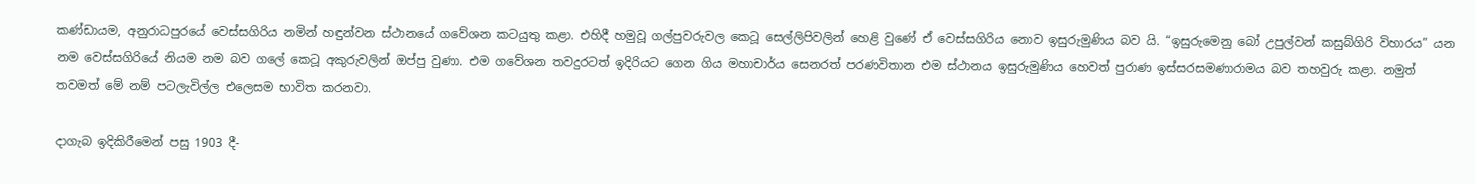කණ්ඩායම, අනුරාධපුරයේ වෙස්සගිරිය නමින් හඳුන්වන ස්ථානයේ ගවේශන කටයුතු කළා. එහිදී හමුවූ ගල්පුවරුවල කෙටූ සෙල්ලිපිවලින් හෙළි වුණේ ඒ වෙස්සගිරිය නොව ඉසුරුමුණිය බව යි. “ඉසුරුමෙනු බෝ උපුල්වන් කසුබ්ගිරි විහාරය” යන නම වෙස්සගිරියේ නියම නම බව ගලේ කෙටූ අකුරුවලින් ඔප්පු වුණා. එම ගවේශන තවදුරටත් ඉදිරියට ගෙන ගිය මහාචාර්ය සෙනරත් පරණවිතාන එම ස්ථානය ඉසුරුමුණිය හෙවත් පුරාණ ඉස්සරසමණාරාමය බව තහවුරු කළා. නමුත් තවමත් මේ නම් පටලැවිල්ල එලෙසම භාවිත කරනවා.

දාගැබ ඉදිකිරීමෙන් පසු 1903 දී-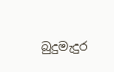බුදුමැදුර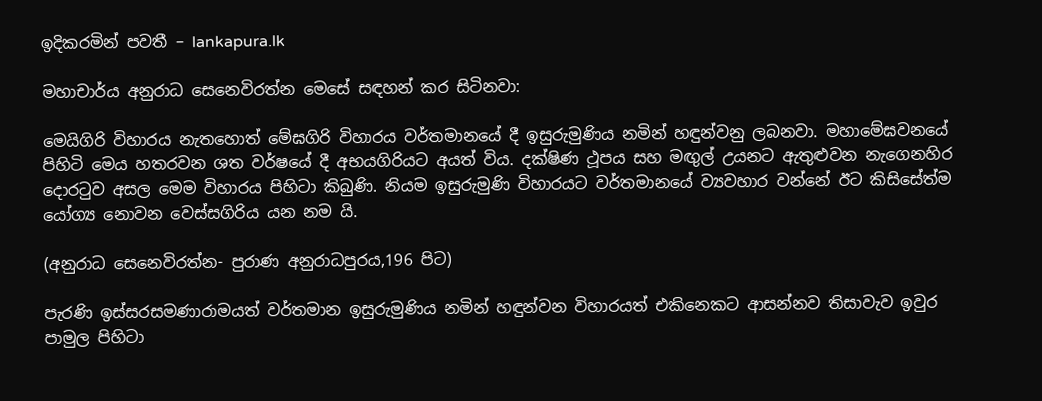ඉදිකරමින් පවතී – lankapura.lk

මහාචාර්ය අනුරාධ සෙනෙවිරත්න මෙසේ සඳහන් කර සිටිනවා:

මෙයිගිරි විහාරය නැතහොත් මේඝගිරි විහාරය වර්තමානයේ දී ඉසුරුමුණිය නමින් හඳුන්වනු ලබනවා. මහාමේඝවනයේ පිහිටි මෙය හතරවන ශත වර්ෂයේ දී අභයගිරියට අයත් විය. දක්ෂිණ ථූපය සහ මඟුල් උයනට ඇතුළුවන නැගෙනහිර දොරටුව අසල මෙම විහාරය පිහිටා කිබුණි. නියම ඉසුරුමුණි විහාරයට වර්තමානයේ ව්‍යවහාර වන්නේ ඊට කිසිසේත්ම යෝග්‍ය නොවන වෙස්සගිරිය යන නම යි.

(අනුරාධ සෙනෙවිරත්න- පුරාණ අනුරාධපුරය,196 පිට)

පැරණි ඉස්සරසමණාරාමයත් වර්තමාන ඉසුරුමුණිය නමින් හඳුන්වන විහාරයත් එකිනෙකට ආසන්නව තිසාවැව ඉවුර පාමුල පිහිටා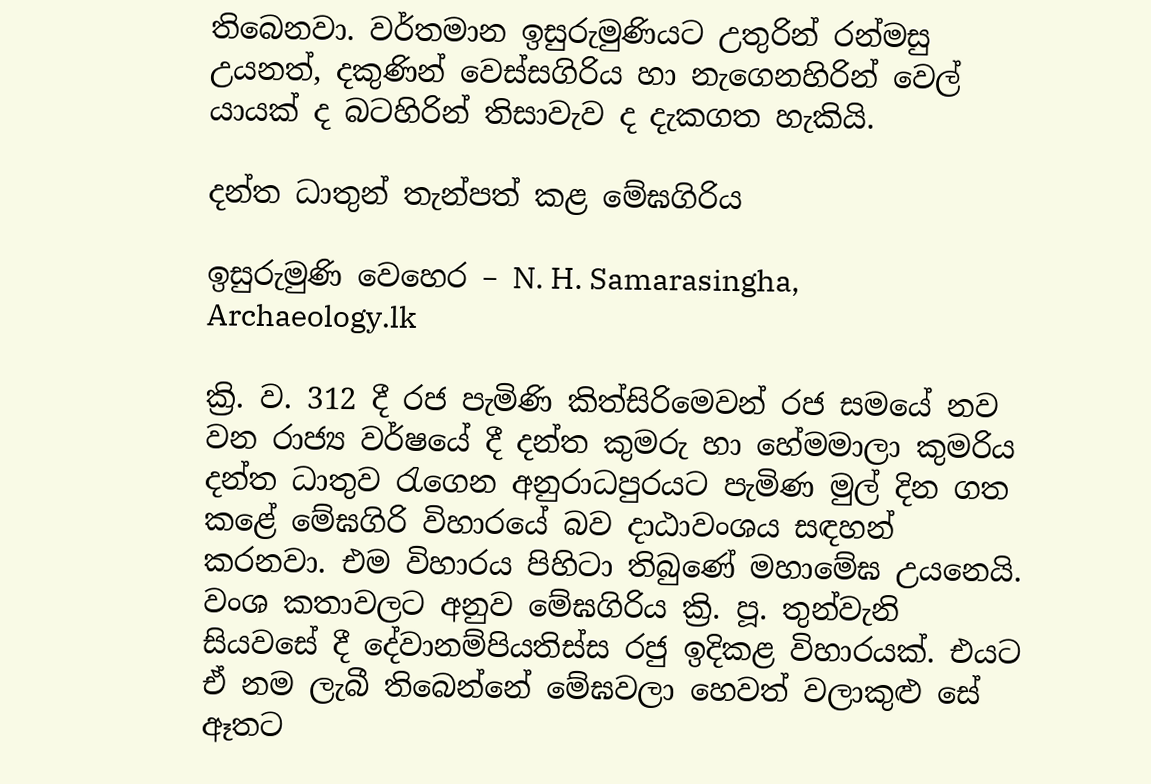තිබෙනවා. වර්තමාන ඉසුරුමුණියට උතුරින් රන්මසු උයනත්, දකුණින් වෙස්සගිරිය හා නැගෙනහිරින් වෙල් යායක් ද බටහිරින් තිසාවැව ද දැකගත හැකියි.

දන්ත ධාතුන් තැන්පත් කළ මේඝගිරිය

ඉසුරුමුණි වෙහෙර – N. H. Samarasingha,  Archaeology.lk

ක්‍රි. ව. 312 දී රජ පැමිණි කිත්සිරිමෙවන් රජ සමයේ නව වන රාජ්‍ය වර්ෂයේ දී දන්ත කුමරු හා හේමමාලා කුමරිය දන්ත ධාතුව රැගෙන අනුරාධපුරයට පැමිණ මුල් දින ගත කළේ මේඝගිරි විහාරයේ බව දාඨාවංශය සඳහන් කරනවා. එම විහාරය පිහිටා තිබුණේ මහාමේඝ උයනෙයි. වංශ කතාවලට අනුව මේඝගිරිය ක්‍රි. පූ. තුන්වැනි සියවසේ දී දේවානම්පියතිස්ස රජු ඉදිකළ විහාරයක්. එයට ඒ නම ලැබී තිබෙන්නේ මේඝවලා හෙවත් වලාකුළු සේ ඈතට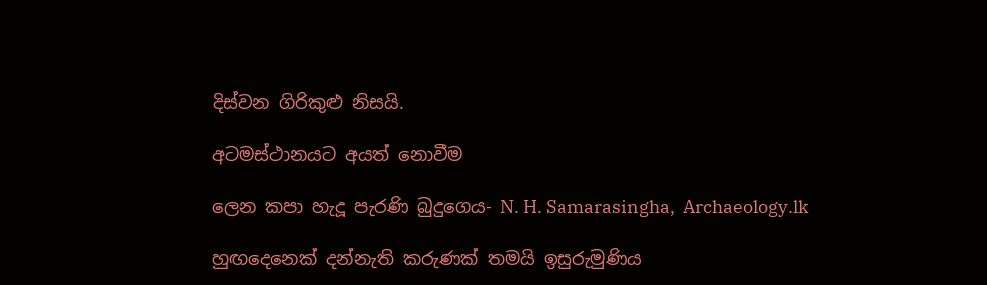දිස්වන ගිරිකුළු නිසයි.

අටමස්ථානයට අයත් නොවීම

ලෙන කපා හැදූ පැරණි බුදුගෙය- N. H. Samarasingha,  Archaeology.lk

හුඟදෙනෙක් දන්නැති කරුණක් තමයි ඉසුරුමුණිය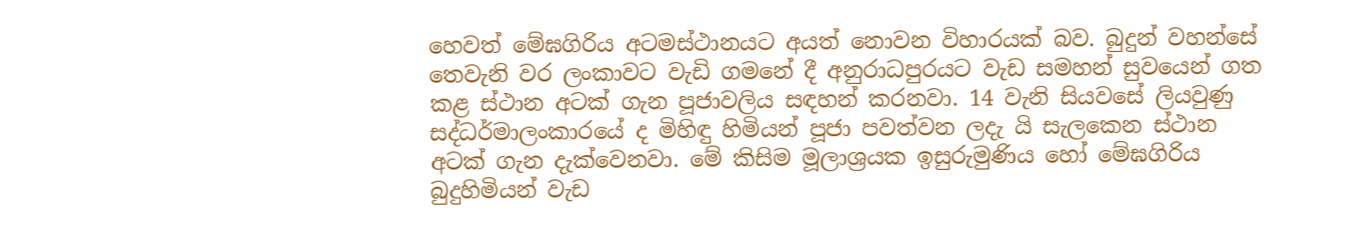හෙවත් මේඝගිරිය අටමස්ථානයට අයත් නොවන විහාරයක් බව. බුදුන් වහන්සේ තෙවැනි වර ලංකාවට වැඩි ගමනේ දී අනුරාධපුරයට වැඩ සමහන් සුවයෙන් ගත කළ ස්ථාන අටක් ගැන පූජාවලිය සඳහන් කරනවා. 14 වැනි සියවසේ ලියවුණු සද්ධර්මාලංකාරයේ ද මිහිඳු හිමියන් පූජා පවත්වන ලදැ යි සැලකෙන ස්ථාන අටක් ගැන දැක්වෙනවා. මේ කිසිම මූලාශ්‍රයක ඉසුරුමුණිය හෝ මේඝගිරිය බුදුහිමියන් වැඩ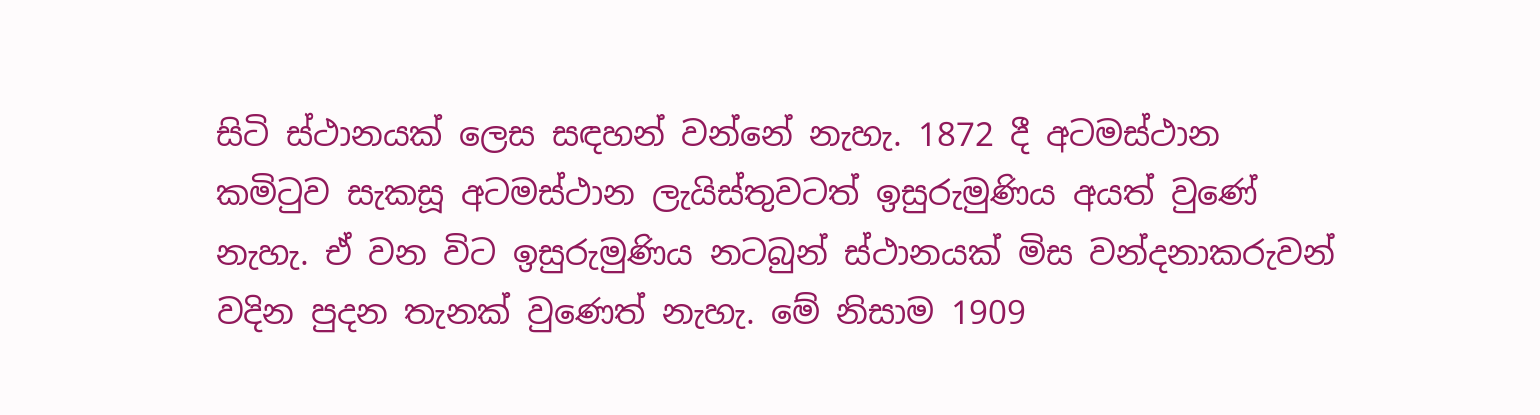සිටි ස්ථානයක් ලෙස සඳහන් වන්නේ නැහැ. 1872 දී අටමස්ථාන කමිටුව සැකසූ අටමස්ථාන ලැයිස්තුවටත් ඉසුරුමුණිය අයත් වුණේ නැහැ. ඒ වන විට ඉසුරුමුණිය නටබුන් ස්ථානයක් මිස වන්දනාකරුවන් වදින පුදන තැනක් වුණෙත් නැහැ. මේ නිසාම 1909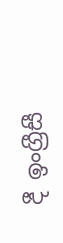දී ඉංග්‍රීසී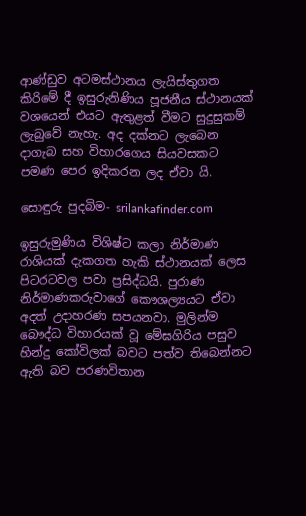ආණ්ඩුව අටමස්ථානය ලැයිස්තුගත කිරිමේ දී ඉසුරුනිණිය පූජනීය ස්ථානයක් වශයෙන් එයට ඇතුළත් වීමට සුදුසුකම් ලැබුවේ නැහැ. අද දක්නට ලැබෙන දාගැබ සහ විහාරගෙය සියවසකට පමණ පෙර ඉදිකරන ලද ඒවා යි.

සොඳුරු පුදබිම- srilankafinder.com

ඉසුරුමුණිය විශිෂ්ට කලා නිර්මාණ රාශියක් දැකගත හැකි ස්ථානයක් ලෙස පිටරටවල පවා ප්‍රසිද්ධයි. පුරාණ නිර්මාණකරුවාගේ කෞශල්‍යයට ඒවා අදත් උදාහරණ සපයනවා. මුලින්ම බෞද්ධ විහාරයක් වූ මේඝගිරිය පසුව හින්දු කෝවිලක් බවට පත්ව තිබෙන්නට ඇති බව පරණවිතාන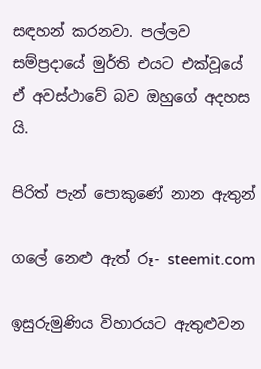සඳහන් කරනවා. පල්ලව සම්ප්‍රදායේ මුර්ති එයට එක්වූයේ ඒ අවස්ථාවේ බව ඔහුගේ අදහස යි.

පිරිත් පැන් පොකුණේ නාන ඇතුන්

ගලේ නෙළු ඇත් රූ- steemit.com

ඉසුරුමුණිය විහාරයට ඇතුළුවන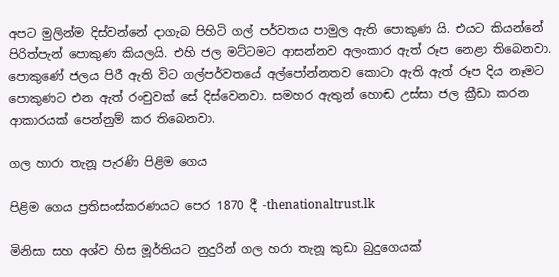අපට මුලින්ම දිස්වන්නේ දාගැබ පිහිටි ගල් පර්වතය පාමුල ඇති පොකුණ යි. එයට කියන්නේ පිරිත්පැන් පොකුණ කියලයි. එහි ජල මට්ටමට ආසන්නව අලංකාර ඇත් රූප නෙළා තිබෙනවා. පොකුණේ ජලය පිරී ඇති විට ගල්පර්වතයේ අල්පෝන්නතව කොටා ඇති ඇත් රූප දිය නෑමට පොකුණට එන ඇත් රංචුවක් සේ දිස්වෙනවා. සමහර ඇතුන් හොඬ උස්සා ජල ක්‍රීඩා කරන ආකාරයක් පෙන්නුම් කර තිබෙනවා.

ගල හාරා තැනූ පැරණි පිළිම ගෙය

පිළිම ගෙය ප්‍රතිසංස්කරණයට පෙර 1870 දී -thenationaltrust.lk

මිනිසා සහ අශ්ව හිස මූර්තියට නුදුරින් ගල හරා තැනූ කුඩා බුදුගෙයක්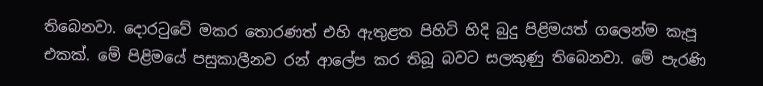තිබෙනවා. දොරටුවේ මකර තොරණත් එහි ඇතුළත පිහිටි හිදි බුදු පිළිමයත් ගලෙන්ම කැපූ එකක්. මේ පිළිමයේ පසුකාලීනව රන් ආලේප කර තිබූ බවට සලකුණු තිබෙනවා. මේ පැරණි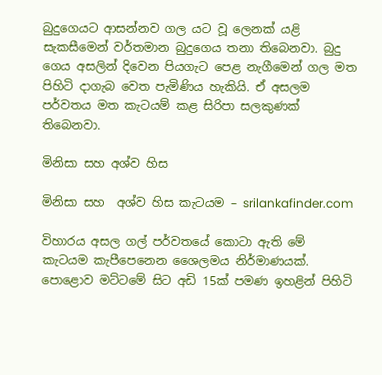බුදුගෙයට ආසන්නව ගල යට වූ ලෙනක් යළි සැකසීමෙන් වර්තමාන බුදුගෙය තනා තිබෙනවා. බුදු ගෙය අසලින් දිවෙන පියගැට පෙළ නැගීමෙන් ගල මත පිහිටි දාගැබ වෙත පැමිණිය හැකියි. ඒ අසලම පර්වතය මත කැටයම් කළ සිරිපා සලකුණක් තිබෙනවා.

මිනිසා සහ අශ්ව හිස

මිනිසා සහ  අශ්ව හිස කැටයම – srilankafinder.com

විහාරය අසල ගල් පර්වතයේ කොටා ඇති මේ කැටයම කැපීපෙනෙන ශෛලමය නිර්මාණයක්. පොළොව මට්ටමේ සිට අඩි 15ක් පමණ ඉහළින් පිහිටි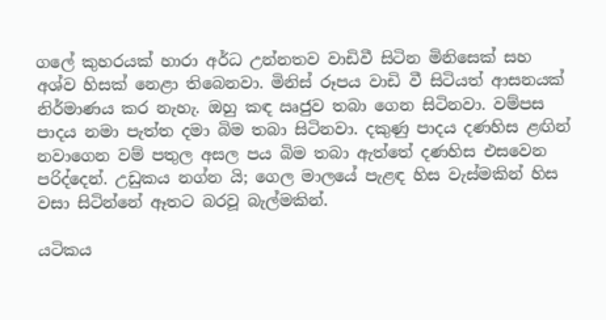ගලේ කුහරයක් හාරා අර්ධ උන්නතව වාඩිවී සිටින මිනිසෙක් සහ අශ්ව හිසක් නෙළා තිබෙනවා. මිනිස් රූපය වාඩි වී සිටියත් ආසනයක් නිර්මාණය කර නැහැ. ඔහු කඳ ඍජුව තබා ගෙන සිටිනවා. වම්පස පාදය නමා පැත්ත දමා බිම තබා සිටිනවා. දකුණු පාදය දණහිස ළඟින් නවාගෙන වම් පතුල අසල පය බිම තබා ඇත්තේ දණහිස එසවෙන පරිද්දෙන්. උඩුකය නග්න යි; ගෙල මාලයේ පැළඳ හිස වැස්මකින් හිස වසා සිටින්නේ ඈතට බරවූ බැල්මකින්.

යටිකය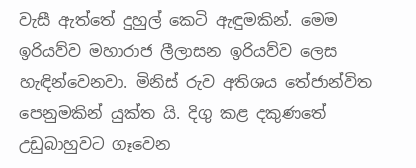වැසී ඇත්තේ දුහුල් කෙටි ඇඳුමකින්. මෙම ඉරියව්ව මහාරාජ ලීලාසන ඉරියව්ව ලෙස හැඳින්වෙනවා. මිනිස් රුව අතිශය තේජාන්විත පෙනුමකින් යුක්ත යි. දිගු කළ දකුණතේ උඩුබාහුවට ගෑවෙන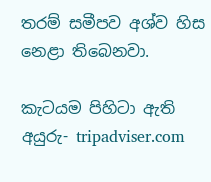තරම් සමීපව අශ්ව හිස නෙළා තිබෙනවා.

කැටයම පිහිටා ඇති අයුරු- tripadviser.com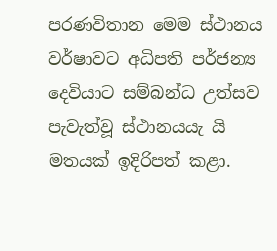පරණවිතාන මෙම ස්ථානය වර්ෂාවට අධිපති පර්ජන්‍ය දෙවියාට සම්බන්ධ උත්සව පැවැත්වූ ස්ථානයයැ යි මතයක් ඉදිරිපත් කළා.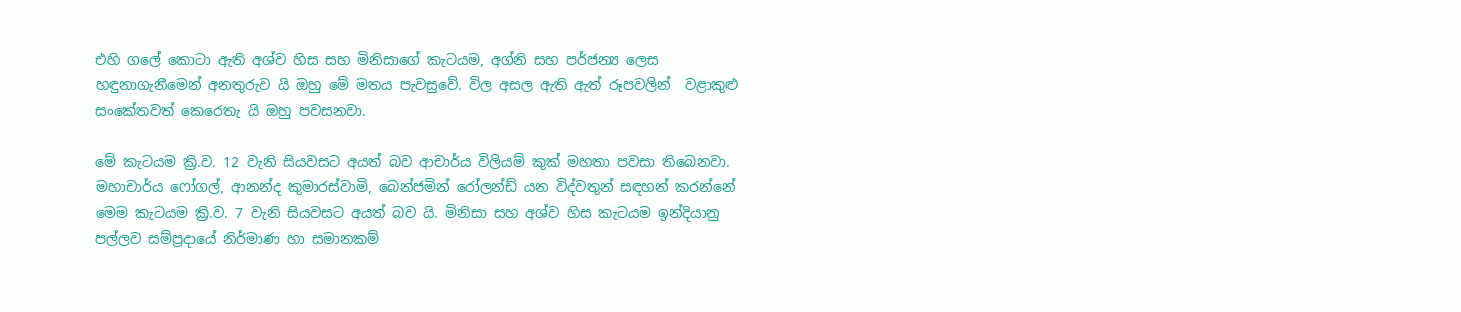එහි ගලේ කොටා ඇති අශ්ව හිස සහ මිනිසාගේ කැටයම, අග්නි සහ පර්ජන්‍ය ලෙස හඳුනාගැනීමෙන් අනතුරුව යි ඔහු මේ මතය පැවසුවේ. විල අසල ඇති ඇත් රූපවලින්  වළාකුළු සංකේතවත් කෙරෙතැ යි ඔහු පවසනවා.

මේ කැටයම ක්‍රි.ව. 12 වැනි සියවසට අයත් බව ආචාර්ය විලියම් කුක් මහතා පවසා තිබෙනවා. මහාචාර්ය ෆෝගල්, ආනන්ද කුමාරස්වාමි, බෙන්ජමින් රෝලන්ඩ් යන විද්වතුන් සඳහන් කරන්නේ මෙම කැටයම ක්‍රි.ව. 7 වැනි සියවසට අයත් බව යි. මිනිසා සහ අශ්ව හිස කැටයම ඉන්දියානු පල්ලව සම්ප්‍රදායේ නිර්මාණ හා සමානකම්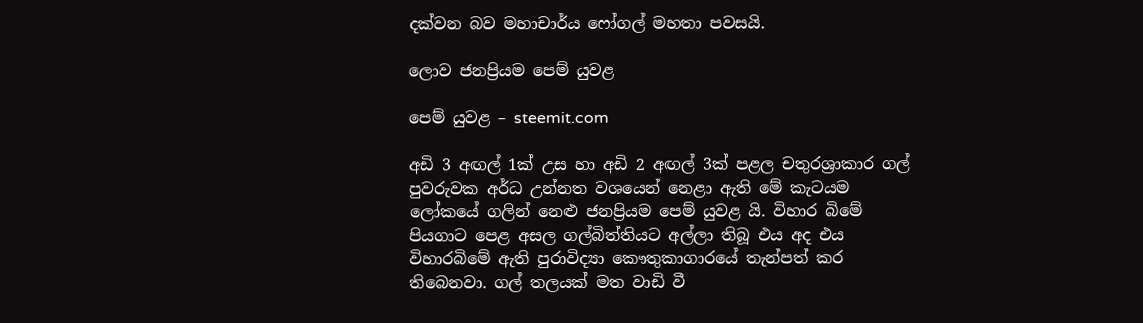දක්වන බව මහාචාර්ය ෆෝගල් මහතා පවසයි.

ලොව ජනප්‍රියම පෙම් යුවළ

පෙම් යුවළ – steemit.com

අඩි 3 අඟල් 1ක් උස හා අඩි 2 අඟල් 3ක් පළල චතුරශ්‍රාකාර ගල් පුවරුවක අර්ධ උන්නත වශයෙන් නෙළා ඇති මේ කැටයම ලෝකයේ ගලින් නෙළු ජනප්‍රියම පෙම් යුවළ යි. විහාර බිමේ පියගාට පෙළ අසල ගල්බිත්තියට අල්ලා තිබූ එය අද එය විහාරබිමේ ඇති පුරාවිද්‍යා කෞතුකාගාරයේ තැන්පත් කර තිබෙනවා. ගල් තලයක් මත වාඩි වී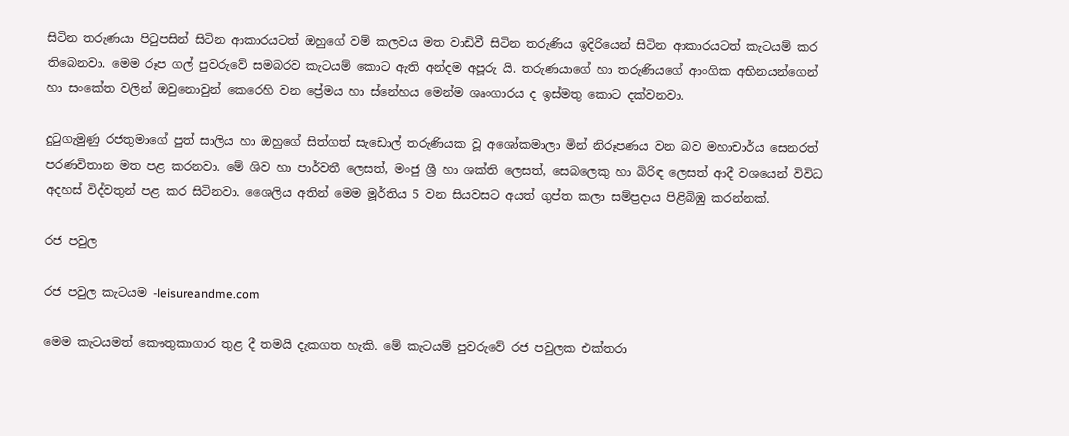සිටින තරුණයා පිටුපසින් සිටින ආකාරයටත් ඔහුගේ වම් කලවය මත වාඩිවී සිටින තරුණිය ඉදිරියෙන් සිටින ආකාරයටත් කැටයම් කර තිබෙනවා. මෙම රූප ගල් පුවරුවේ සමබරව කැටයම් කොට ඇති අන්දම අපූරු යි. තරුණයාගේ හා තරුණියගේ ආංගික අභිනයන්ගෙන් හා සංකේත වලින් ඔවුනොවුන් කෙරෙහි වන ප්‍රේමය හා ස්නේහය මෙන්ම ශෘංගාරය ද ඉස්මතු කොට දක්වනවා.

දුටුගැමුණු රජතුමාගේ පුත් සාලිය හා ඔහුගේ සිත්ගත් සැඩොල් තරුණියක වූ අශෝකමාලා මින් නිරූපණය වන බව මහාචාර්ය සෙනරත් පරණවිතාන මත පළ කරනවා. මේ ශිව හා පාර්වතී ලෙසත්, මංජු ශ්‍රී හා ශක්ති ලෙසත්, සෙබලෙකු හා බිරිඳ ලෙසත් ආදී වශයෙන් විවිධ අදහස් විද්වතුන් පළ කර සිටිනවා. ශෛලිය අතින් මෙම මූර්තිය 5 වන සියවසට අයත් ගුප්ත කලා සම්ප්‍රදාය පිළිබිඹු කරන්නක්.

රජ පවුල

රජ පවුල කැටයම -leisureandme.com

මෙම කැටයමත් කෞතුකාගාර තුළ දී තමයි දැකගත හැකි. මේ කැටයම් පුවරුවේ රජ පවුලක එක්තරා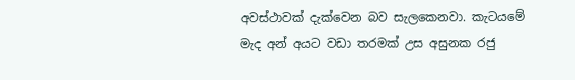අවස්ථාවක් දැක්වෙන බව සැලකෙනවා. කැටයමේ මැද අන් අයට වඩා තරමක් උස අසුනක රජු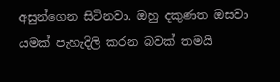අසුන්ගෙන සිටිනවා. ඔහු දකුණත ඔසවා යමක් පැහැදිලි කරන බවක් තමයි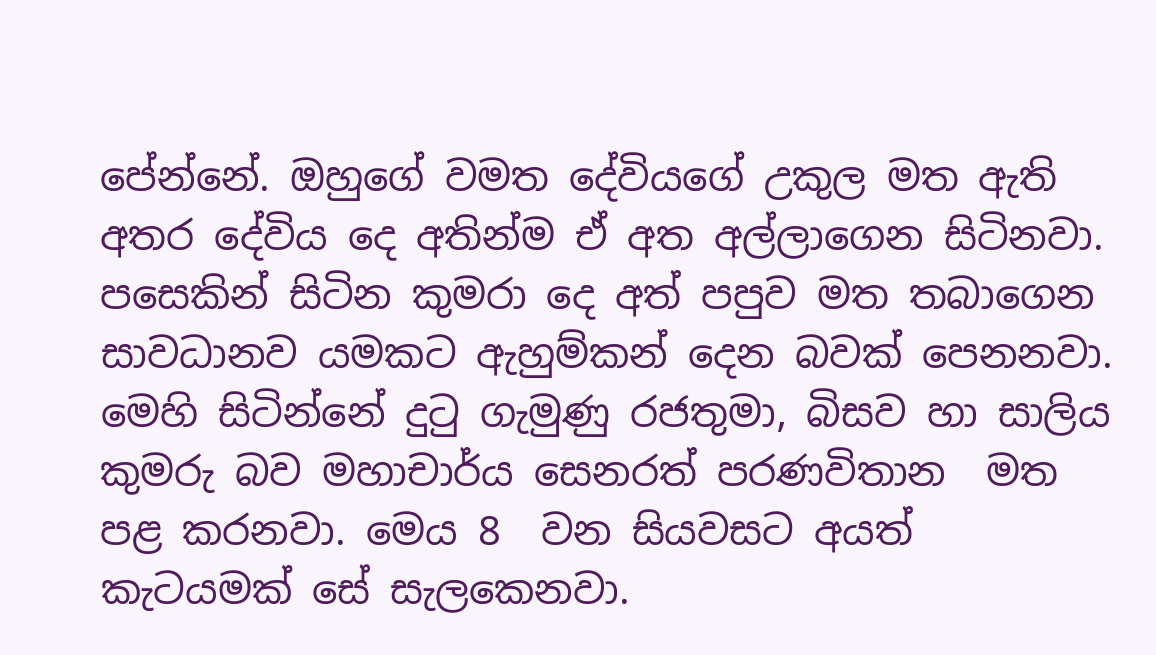පේන්නේ. ඔහුගේ වමත දේවියගේ උකුල මත ඇති අතර දේවිය දෙ අතින්ම ඒ අත අල්ලාගෙන සිටිනවා. පසෙකින් සිටින කුමරා දෙ අත් පපුව මත තබාගෙන සාවධානව යමකට ඇහුම්කන් දෙන බවක් පෙනනවා. මෙහි සිටින්නේ දුටු ගැමුණු රජතුමා, බිසව හා සාලිය කුමරු බව මහාචාර්ය සෙනරත් පරණවිතාන  මත පළ කරනවා. මෙය 8  වන සියවසට අයත් කැටයමක් සේ සැලකෙනවා.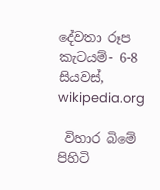දේවතා රූප කැටයම්- 6-8 සියවස්,  wikipedia.org

 විහාර බිමේ පිහිටි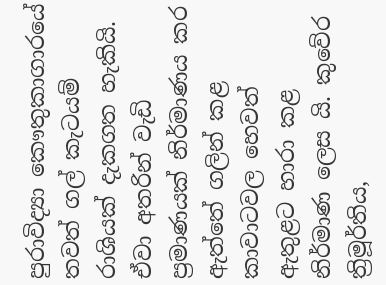පුරාවිද්‍යා කෞතුකාගාරයේ තවත් ගල් කැටයම් රාශියක් දැකගත හැකියි. ඒවා අතරින් වැඩි ප්‍රමාණයක් නිර්මාණය කර ඇත්තේ ගලින් කළ කාවාටවල හෙවත් ඇතුළට හාරා කළ නිර්මාණ ලෙස යි. කුවේර ත්‍රිමූර්තිය,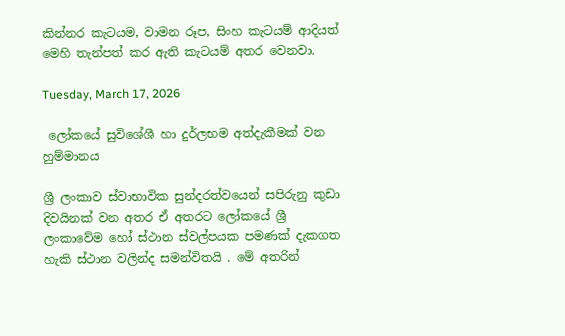කින්නර කැටයම, වාමන රූප, සිංහ කැටයම් ආදියත් මෙහි තැන්පත් කර ඇති කැටයම් අතර වෙනවා.

Tuesday, March 17, 2026

 ලෝකයේ සුවිශේශී හා දුර්ලභම අත්දැකීමක් වන හුම්මානය

ශ්‍රී ලංකාව ස්වාභාවික සුන්දරත්වයෙන් සපිරුනු කුඩා දිවයිනක් වන අතර ඒ අතරට ලෝකයේ ශ්‍රී ලංකාවේම හෝ ස්ථාන ස්වල්පයක පමණක් දැකගත හැකි ස්ථාන වලින්ද සමන්විතයි . මේ අතරින්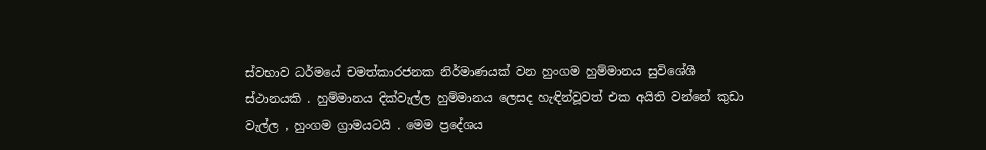ස්වභාව ධර්මයේ චමත්කාරජනක නිර්මාණයක් වන හුංගම හුම්මානය සුවිශේශී ස්ථානයකි . හුම්මානය දික්වැල්ල හුම්මානය ලෙසද හැඳින්වූවත් එක අයිති වන්නේ කුඩා වැල්ල , හුංගම ග්‍රාමයටයි . මෙම ප්‍රදේශය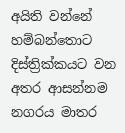අයිති වන්නේ හම්බන්තොට දිස්ත්‍රික්කයට වන අතර ආසන්නම නගරය මාතර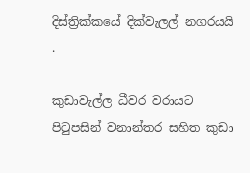දිස්ත්‍රික්කයේ දික්වැලල් නගරයයි .

කුඩාවැල්ල ධීවර වරායට පිටුපසින් වනාන්තර සහිත කුඩා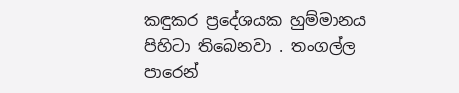කඳුකර ප්‍රදේශයක හුම්මානය පිහිටා තිබෙනවා . තංගල්ල පාරෙන්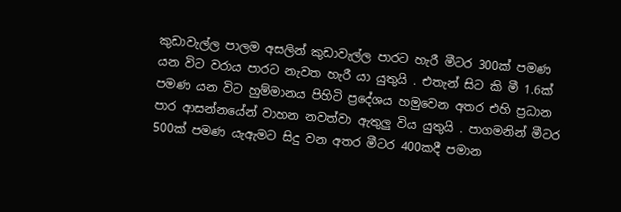කුඩාවැල්ල පාලම අසලින් කුඩාවැල්ල පාරට හැරී මීටර 300ක් පමණ යන විට වරාය පාරට නැවත හැරී යා යුතුයි . එතැන් සිට කි මී 1.6ක් පමණ යන විට හුම්මානය පිහිටි ප්‍රදේශය හමුවෙන අතර එහි ප්‍රධාන පාර ආසන්නයේන් වාහන නවත්වා ඇතුලු විය යුතුයි . පාගමනින් මීටර 500ක් පමණ යැඇමට සිදු වන අතර මීටර 400කදී පමාන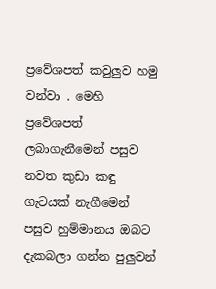ප්‍රවේශපත් කවුලුව හමු වන්වා . මෙහි ප්‍රවේශපත් ලබාගැනීමෙන් පසුව නවත කුඩා කඳු ගැටයක් නැගීමෙන් පසුව හුම්මානය ඔබට දැකබලා ගන්න පුලුවන්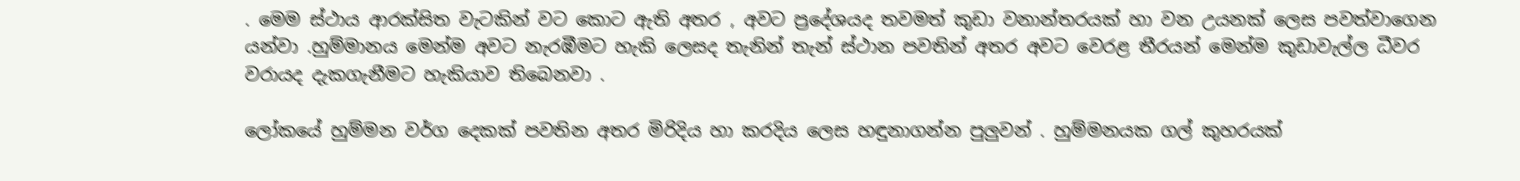. මෙම ස්ථාය ආරක්සිත වැටකින් වට කොට ඇති අතර , අවට ප්‍රදේශයද තවමත් කුඩා වනාන්තරයක් හා වන උයනක් ලෙස පවත්වාගෙන යන්වා .හුම්මානය මෙන්ම අවට නැරඹීමට හැකි ලෙසද තැනින් තැන් ස්ථාන පවතින් අතර අවට වෙරළ තීරයන් මෙන්ම කුඩාවැල්ල ධීවර වරායද දැකගැනීමට හැකියාව තිබෙනවා .

ලෝකයේ හුම්මන වර්ග දෙකක් පවතින අතර මිරිදිය හා කරදිය ලෙස හඳුනාගන්න පුලුවන් . හුම්මනයක ගල් කුහරයක්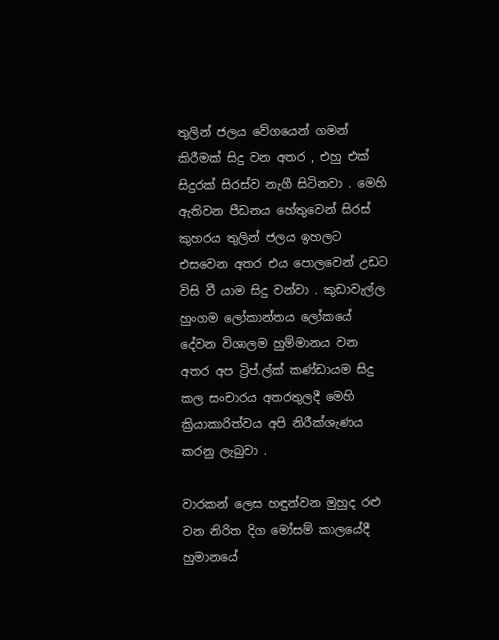තුලින් ජලය වේගයෙන් ගමන් කිරීමක් සිදු වන අතර , එහු එක් සිදුරක් සිරස්ව නැගී සිටිනවා . මෙහි ඇතිවන පීඩනය හේතුවෙන් සිරස් කුහරය තුලින් ජලය ඉහලට එසවෙන අතර එය පොලවෙන් උඩට විසි වී යාම සිදු වන්වා . කුඩාවැල්ල හුංගම ලෝකාන්තය ලෝකයේ දේවන විශාලම හුම්මානය වන අතර අප ට්‍රිප්.ල්ක් කණ්ඩායම සිදු කල සංචාරය අතරතුලදී මෙහි ක්‍රියාකාරිත්වය අපි නිරීක්ශැණය කරනු ලැබුවා .

වාරකන් ලෙස හඳුන්වන මුහුද රළු වන නිරිත දිග මෝසම් කාලයේදී හුමානයේ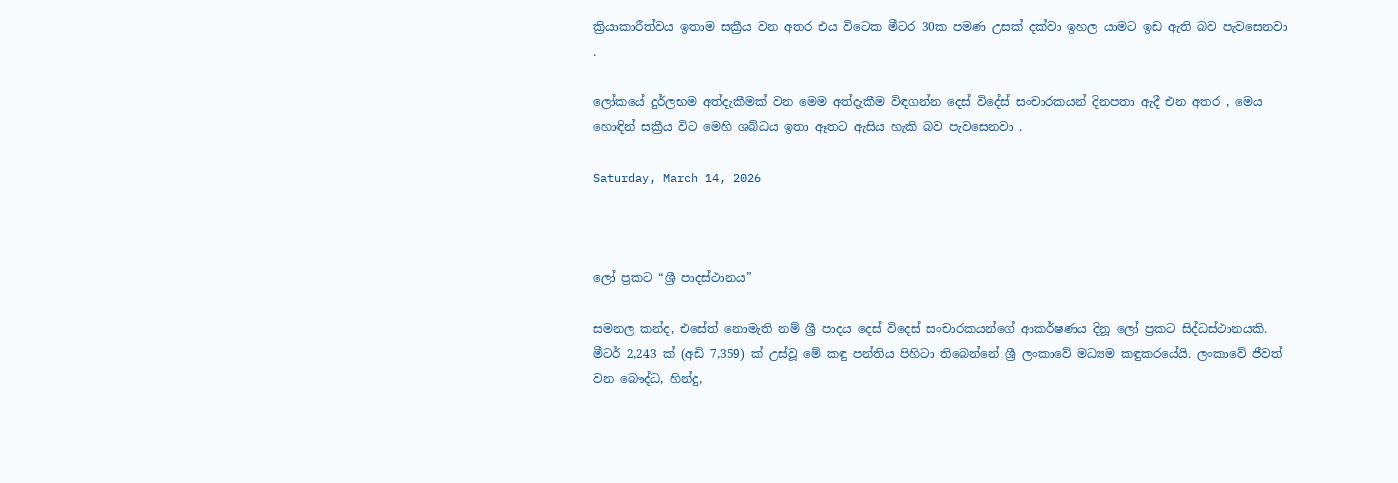ක්‍රියාකාරීත්වය ඉතාම සක්‍රීය වන අතර එය විටෙක මීටර 30ක පමණ උසක් දක්වා ඉහල යාමට ඉඩ ඇති බව පැවසෙනවා .

ලෝකයේ දුර්ලභම අත්දැකීමක් වන මෙම අත්දැකීම විඳගන්න දෙස් විදේස් සංචාරකයන් දිනපතා ඇදී එන අතර , මෙය හොඳින් සක්‍රීය විට මෙහි ශබ්ධය ඉතා ඈතට ඇසිය හැකි බව පැවසෙනවා .

Saturday, March 14, 2026



ලෝ ප්‍රකට “ශ්‍රී පාදස්ථානය”

සමනල කන්ද, එසේත් නොමැති නම් ශ්‍රී පාදය දෙස් විදෙස් සංචාරකයන්ගේ ආකර්ෂණය දිනූ ලෝ ප්‍රකට සිද්ධස්ථානයකි. මීටර් 2,243 ක් (අඩි 7,359) ක් උස්වූ මේ කඳු පන්තිය පිහිටා තිබෙන්නේ ශ්‍රී ලංකාවේ මධ්‍යම කඳුකරයේයි. ලංකාවේ ජීවත් වන බෞද්ධ, හින්දු,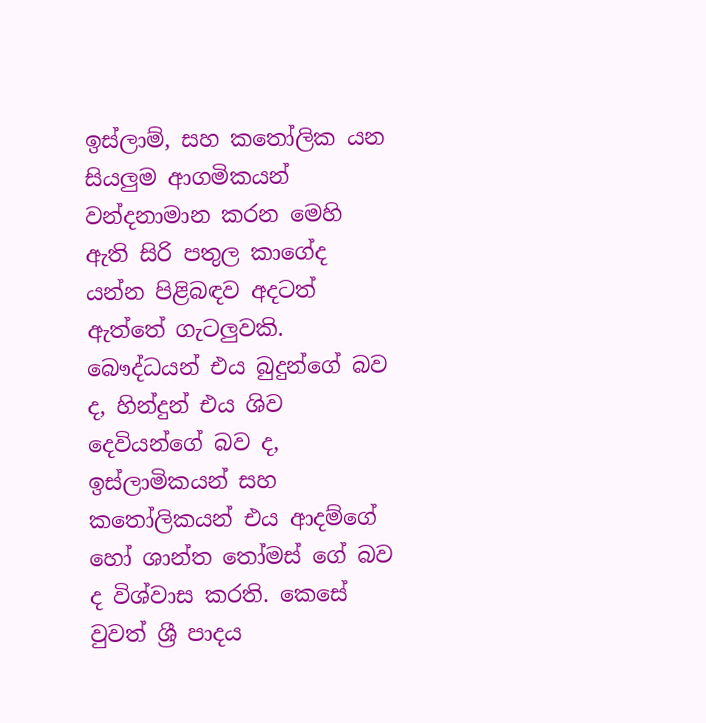ඉස්ලාම්, සහ කතෝලික යන සියලුම ආගමිකයන් වන්දනාමාන කරන මෙහි ඇති සිරි පතුල කාගේද යන්න පිළිබඳව අදටත් ඇත්තේ ගැටලුවකි. බෞද්ධයන් එය බුදුන්ගේ බව ද, හින්දුන් එය ශිව දෙවියන්ගේ බව ද, ඉස්ලාමිකයන් සහ කතෝලිකයන් එය ආදම්ගේ හෝ ශාන්ත තෝමස් ගේ බව ද විශ්වාස කරති. කෙසේ වුවත් ශ්‍රී පාදය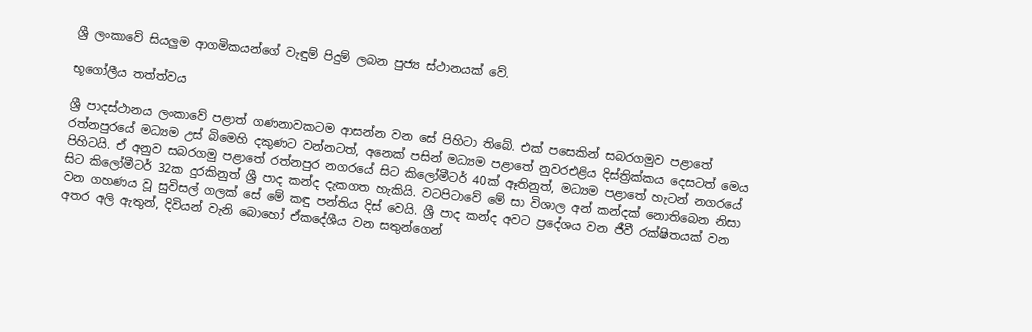ශ්‍රී ලංකාවේ සියලුම ආගමිකයන්ගේ වැඳුම් පිදුම් ලබන පුජ්‍ය ස්ථානයක් වේ.

භූගෝලීය තත්ත්වය

ශ්‍රී පාදස්ථානය ලංකාවේ පළාත් ගණනාවකටම ආසන්න වන සේ පිහිටා තිබේ. එක් පසෙකින් සබරගමුව පළාතේ රත්නපුරයේ මධ්‍යම උස් බිමෙහි දකුණට වන්නටත්, අනෙක් පසින් මධ්‍යම පළාතේ නුවරඑළිය දිස්ත්‍රික්කය දෙසටත් මෙය පිහිටයි. ඒ අනුව සබරගමු පළාතේ රත්නපුර නගරයේ සිට කිලෝමීටර් 40ක් ඈතිනුත්, මධ්‍යම පළාතේ හැටන් නගරයේ සිට කිලෝමීටර් 32ක දුරකිනුත් ශ්‍රී පාද කන්ද දැකගත හැකියි. වටපිටාවේ මේ සා විශාල අන් කන්දක් නොතිබෙන නිසා වන ගහණය වූ සුවිසල් ගලක් සේ මේ කඳු පන්තිය දිස් වෙයි. ශ්‍රී පාද කන්ද අවට ප්‍රදේශය වන ජීවී රක්ෂිතයක් වන අතර අලි ඇතුන්, දිවියන් වැනි බොහෝ ඒකදේශීය වන සතුන්ගෙන්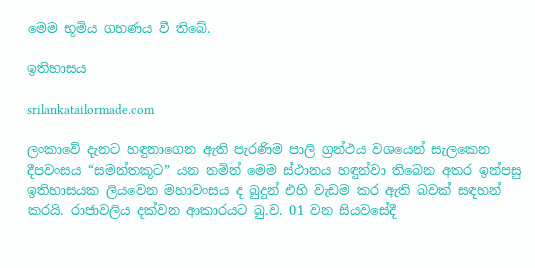මෙම භූමිය ගහණය වී තිබේ.

ඉතිහාසය

srilankatailormade.com

ලංකාවේ දැනට හඳුනාගෙන ඇති පැරණිම පාලි ග්‍රන්ථය වශයෙන් සැලකෙන දීපවංසය “සමන්තකූට” යන නමින් මෙම ස්ථානය හඳුන්වා තිබෙන අතර ඉන්පසු ඉතිහාසයක ලියවෙන මහාවංසය ද බුදුන් එහි වැඩම කර ඇති බවක් සඳහන් කරයි. රාජාවලිය දක්වන ආකාරයට බු.ව. 01 වන සියවසේදී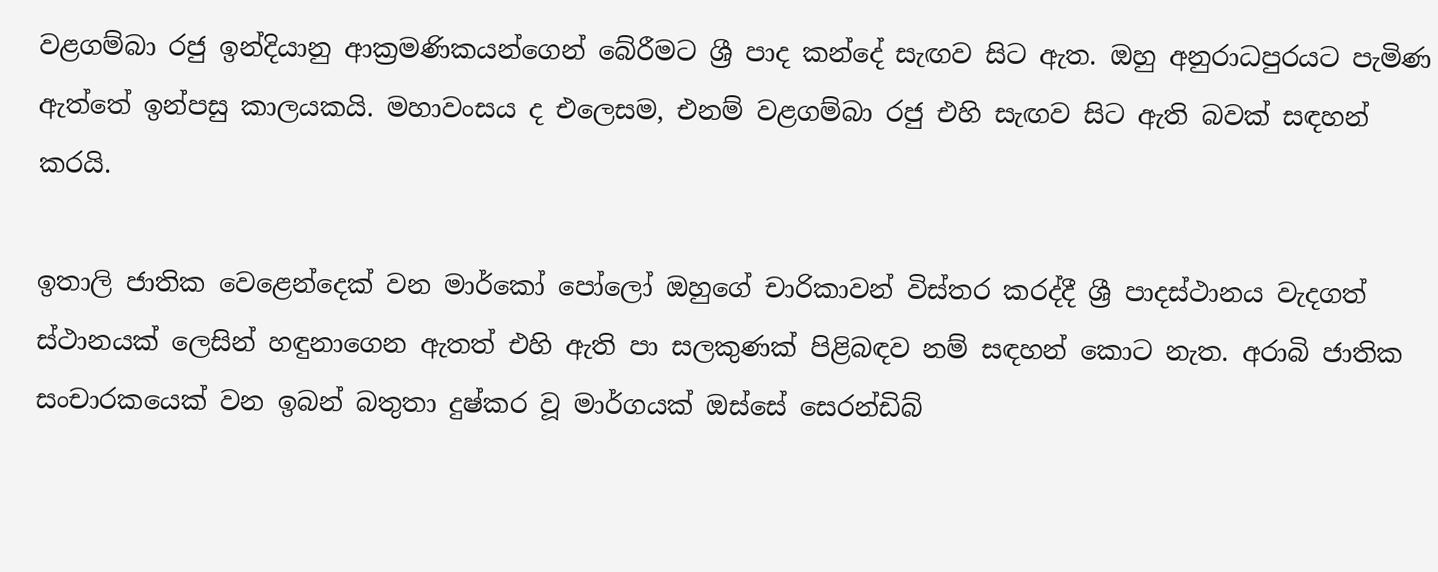වළගම්බා රජු ඉන්දියානු ආක්‍රමණිකයන්ගෙන් බේරීමට ශ්‍රී පාද කන්දේ සැඟව සිට ඇත. ඔහු අනුරාධපුරයට පැමිණ ඇත්තේ ඉන්පසු කාලයකයි. මහාවංසය ද එලෙසම, එනම් වළගම්බා රජු එහි සැඟව සිට ඇති බවක් සඳහන් කරයි.

ඉතාලි ජාතික වෙළෙන්දෙක් වන මාර්කෝ පෝලෝ ඔහුගේ චාරිකාවන් විස්තර කරද්දී ශ්‍රී පාදස්ථානය වැදගත් ස්ථානයක් ලෙසින් හඳුනාගෙන ඇතත් එහි ඇති පා සලකුණක් පිළිබඳව නම් සඳහන් කොට නැත. අරාබි ජාතික සංචාරකයෙක් වන ඉබන් බතුතා දුෂ්කර වූ මාර්ගයක් ඔස්සේ සෙරන්ඩිබ්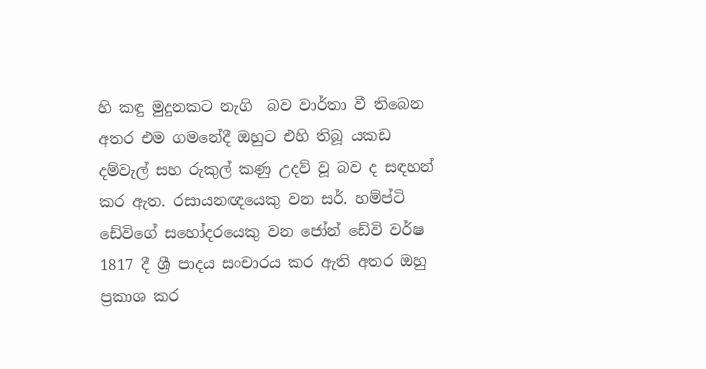හි කඳු මුදුනකට නැගි  බව වාර්තා වී තිබෙන අතර එම ගමනේදී ඔහුට එහි තිබූ යකඩ දම්වැල් සහ රුකුල් කණු උදව් වූ බව ද සඳහන් කර ඇත. රසායනඥයෙකු වන සර්. හම්ප්ටි ඩේවිගේ සහෝදරයෙකු වන ජෝන් ඩේවි වර්ෂ 1817 දී ශ්‍රී පාදය සංචාරය කර ඇති අතර ඔහු ප්‍රකාශ කර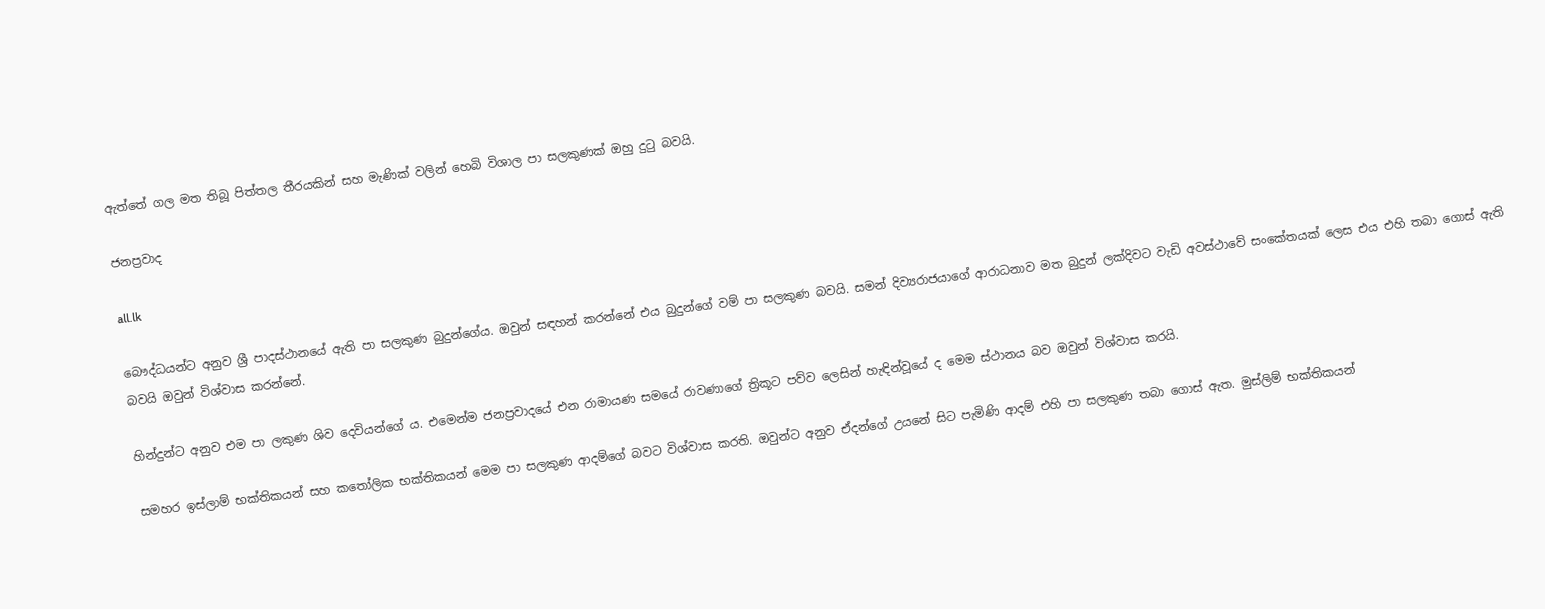ඇත්තේ ගල මත තිබූ පිත්තල තීරයකින් සහ මැණික් වලින් හෙබි විශාල පා සලකුණක් ඔහු දුටු බවයි.

ජනප්‍රවාද

all.lk

බෞද්ධයන්ට අනුව ශ්‍රී පාදස්ථානයේ ඇති පා සලකුණ බුදුන්ගේය. ඔවුන් සඳහන් කරන්නේ එය බුදුන්ගේ වම් පා සලකුණ බවයි. සමන් දිව්‍යරාජයාගේ ආරාධනාව මත බුදුන් ලක්දිවට වැඩි අවස්ථාවේ සංකේතයක් ලෙස එය එහි තබා ගොස් ඇති බවයි ඔවුන් විශ්වාස කරන්නේ.

හින්දුන්ට අනුව එම පා ලකුණ ශිව දෙවියන්ගේ ය. එමෙන්ම ජනප්‍රවාදයේ එන රාමායණ සමයේ රාවණාගේ ත්‍රිකූට පව්ව ලෙසින් හැඳින්වූයේ ද මෙම ස්ථානය බව ඔවුන් විශ්වාස කරයි.

සමහර ඉස්ලාම් භක්තිකයන් සහ කතෝලික භක්තිකයන් මෙම පා සලකුණ ආදම්ගේ බවට විශ්වාස කරති. ඔවුන්ට අනුව ඒදන්ගේ උයනේ සිට පැමිණි ආදම් එහි පා සලකුණ තබා ගොස් ඇත. මුස්ලිම් භක්තිකයන්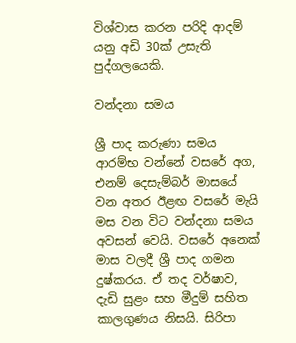විශ්වාස කරන පරිදි ආදම් යනු අඩි 30ක් උසැති පුද්ගලයෙකි.

වන්දනා සමය

ශ්‍රී පාද කරුණා සමය ආරම්භ වන්නේ වසරේ අග, එනම් දෙසැම්බර් මාසයේ වන අතර ඊළඟ වසරේ මැයි මස වන විට වන්දනා සමය අවසන් වෙයි. වසරේ අනෙක් මාස වලදී ශ්‍රී පාද ගමන දුෂ්කරය. ඒ තද වර්ෂාව, දැඩි සුළං සහ මීදුම් සහිත කාලගුණය නිසයි. සිරිපා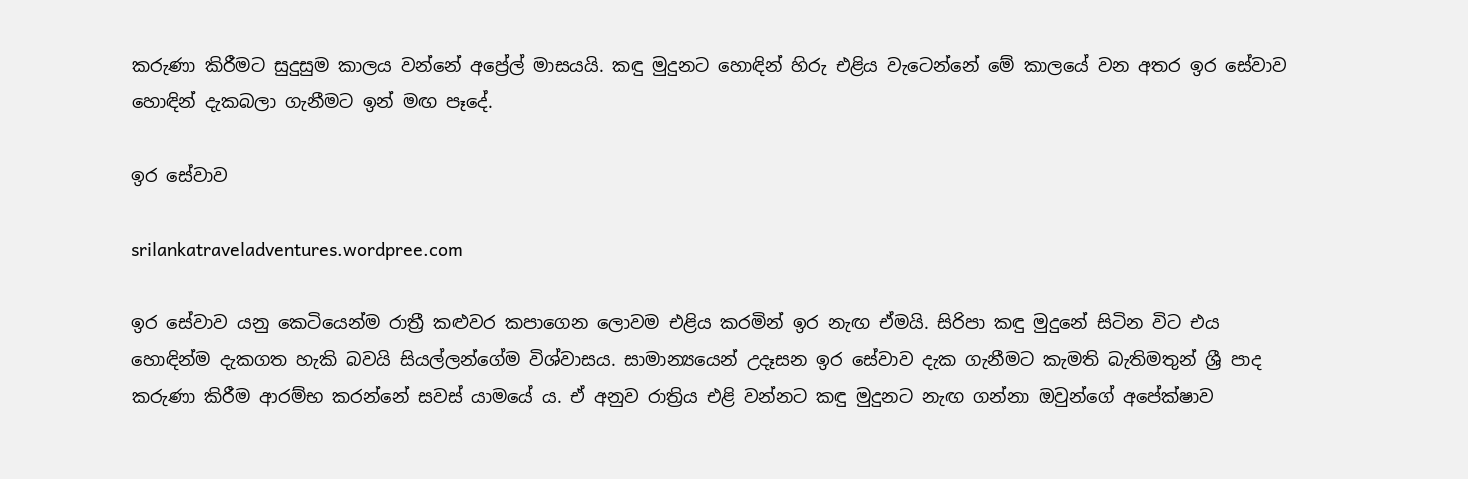කරුණා කිරීමට සුදුසුම කාලය වන්නේ අප්‍රේල් මාසයයි. කඳු මුදුනට හොඳින් හිරු එළිය වැටෙන්නේ මේ කාලයේ වන අතර ඉර සේවාව හොඳින් දැකබලා ගැනීමට ඉන් මඟ පෑදේ.

ඉර සේවාව

srilankatraveladventures.wordpree.com

ඉර සේවාව යනු කෙටියෙන්ම රාත්‍රී කළුවර කපාගෙන ලොවම එළිය කරමින් ඉර නැඟ ඒමයි. සිරිපා කඳු මුදුනේ සිටින විට එය හොඳින්ම දැකගත හැකි බවයි සියල්ලන්ගේම විශ්වාසය. සාමාන්‍යයෙන් උදෑසන ඉර සේවාව දැක ගැනීමට කැමති බැතිමතුන් ශ්‍රී පාද කරුණා කිරීම ආරම්භ කරන්නේ සවස් යාමයේ ය. ඒ අනුව රාත්‍රිය එළි වන්නට කඳු මුදුනට නැඟ ගන්නා ඔවුන්ගේ අපේක්ෂාව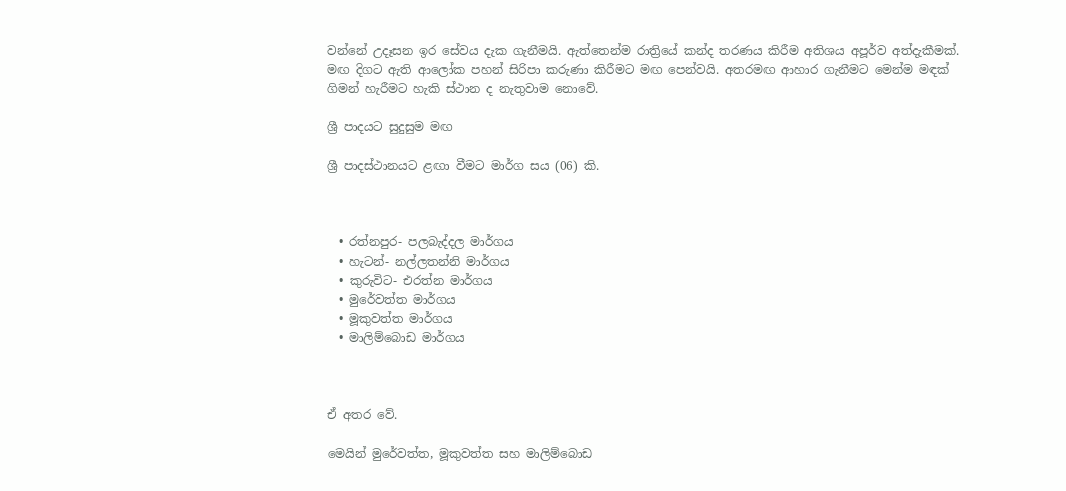වන්නේ උදෑසන ඉර සේවය දැක ගැනීමයි. ඇත්තෙන්ම රාත්‍රියේ කන්ද තරණය කිරීම අතිශය අපූර්ව අත්දැකීමක්. මඟ දිගට ඇති ආලෝක පහන් සිරිපා කරුණා කිරීමට මඟ පෙන්වයි. අතරමඟ ආහාර ගැනීමට මෙන්ම මඳක් ගිමන් හැරීමට හැකි ස්ථාන ද නැතුවාම නොවේ.

ශ්‍රී පාදයට සුදුසුම මඟ

ශ්‍රී පාදස්ථානයට ළඟා වීමට මාර්ග සය (06) කි.



  • රත්නපුර- පලබැද්දල මාර්ගය
  • හැටන්- නල්ලතන්නි මාර්ගය
  • කුරුවිට- එරත්න මාර්ගය
  • මුරේවත්ත මාර්ගය
  • මූකුවත්ත මාර්ගය
  • මාලිම්බොඩ මාර්ගය



ඒ අතර වේ.

මෙයින් මුරේවත්ත, මූකුවත්ත සහ මාලිම්බොඩ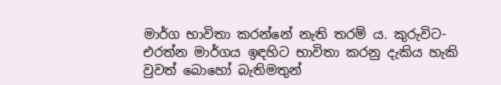මාර්ග භාවිතා කරන්නේ නැති තරම් ය. කුරුවිට- එරත්න මාර්ගය ඉඳහිට භාවිතා කරනු දැකිය හැකි වුවත් බොහෝ බැතිමතුන්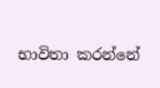භාවිතා කරන්නේ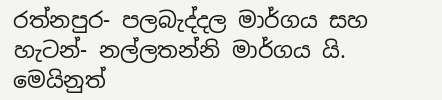රත්නපුර- පලබැද්දල මාර්ගය සහ හැටන්- නල්ලතන්නි මාර්ගය යි. මෙයිනුත්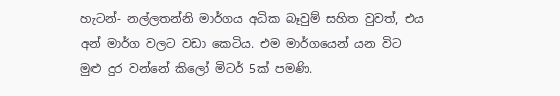හැටන්- නල්ලතන්නි මාර්ගය අධික බෑවුම් සහිත වුවත්, එය අන් මාර්ග වලට වඩා කෙටිය. එම මාර්ගයෙන් යන විට මුළු දුර වන්නේ කිලෝ මිටර් 5ක් පමණි.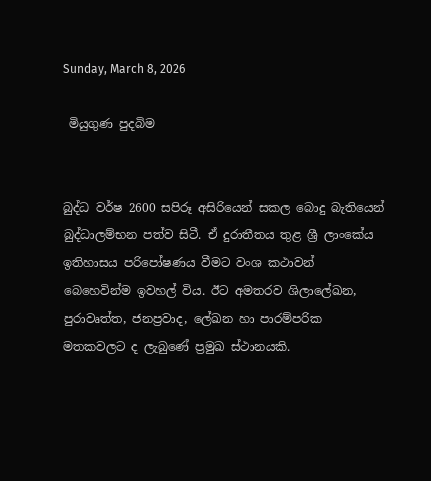Sunday, March 8, 2026

 මියුගුණ පුදබිම


බුද්ධ වර්ෂ 2600 සපිරූ අසිරියෙන් සකල බොදු බැතියෙන් බුද්ධාලම්භන පත්ව සිටී. ඒ දුරාතීතය තුළ ශ්‍රී ලාංකේය ඉතිහාසය පරිපෝෂණය වීමට වංශ කථාවන් බෙහෙවින්ම ඉවහල් විය. ඊට අමතරව ශිලාලේඛන, පුරාවෘත්ත, ජනප්‍රවාද, ලේඛන හා පාරම්පරික මතකවලට ද ලැබුණේ ප්‍රමුඛ ස්ථානයකි.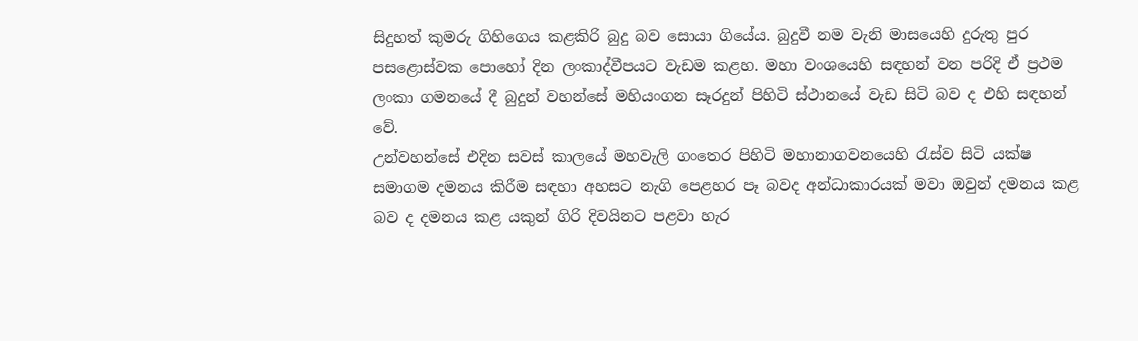සිදුහත් කුමරු ගිහිගෙය කළකිරි බුදු බව සොයා ගියේය. බුදුවී නම වැනි මාසයෙහි දුරුතු පුර පසළොස්වක පොහෝ දින ලංකාද්වීපයට වැඩම කළහ. මහා වංශයෙහි සඳහන් වන පරිදි ඒ ප්‍රථම ලංකා ගමනයේ දී බුදුන් වහන්සේ මහියංගන සෑරදුන් පිහිටි ස්ථානයේ වැඩ සිටි බව ද එහි සඳහන් වේ.
උන්වහන්සේ එදින සවස් කාලයේ මහවැලි ගංතෙර පිහිටි මහානාගවනයෙහි රැස්ව සිටි යක්ෂ සමාගම දමනය කිරීම සඳහා අහසට නැගි පෙළහර පෑ බවද අන්ධාකාරයක් මවා ඔවුන් දමනය කළ බව ද දමනය කළ යකුන් ගිරි දිවයිනට පළවා හැර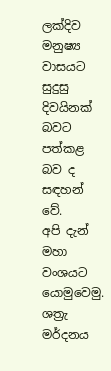ලක්දිව මනුෂ්‍ය වාසයට සුදුසු දිවයිනක් බවට පත්කළ බව ද සඳහන් වේ.
අපි දැන් මහා වංශයට යොමුවෙමු. ශත්‍රැ මර්දනය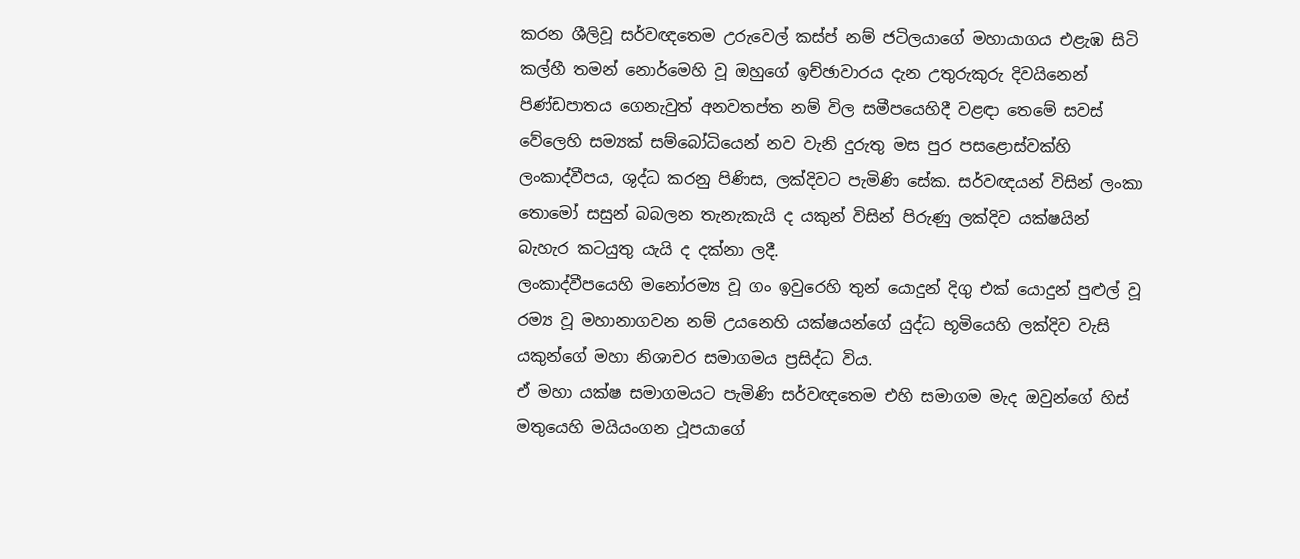කරන ශීලිවූ සර්වඥතෙම උරුවෙල් කස්ප් නම් ජටිලයාගේ මහායාගය එළැඹ සිටි කල්හී තමන් නොර්මෙහි වූ ඔහුගේ ඉච්ඡාවාරය දැන උතුරුකුරු දිවයිනෙන් පිණ්ඩපාතය ගෙනැවුත් අනවතප්ත නම් විල සමීපයෙහිදී වළඳා තෙමේ සවස් වේලෙහි සම්‍යක් සම්බෝධියෙන් නව වැනි දුරුතු මස පුර පසළොස්වක්හි ලංකාද්වීපය, ශුද්ධ කරනු පිණිස, ලක්දිවට පැමිණි සේක. සර්වඥයන් විසින් ලංකා තොමෝ සසුන් බබලන තැනැකැයි ද යකුන් විසින් පිරුණු ලක්දිව යක්ෂයින් බැහැර කටයුතු යැයි ද දක්නා ලදී.
ලංකාද්වීපයෙහි මනෝරම්‍ය වූ ගං ඉවුරෙහි තුන් යොදුන් දිගු එක් යොදුන් පුළුල් වූ රම්‍ය වූ මහානාගවන නම් උයනෙහි යක්ෂයන්ගේ යුද්ධ භූමියෙහි ලක්දිව වැසි යකුන්ගේ මහා නිශාචර සමාගමය ප්‍රසිද්ධ විය.
ඒ මහා යක්ෂ සමාගමයට පැමිණි සර්වඥතෙම එහි සමාගම මැද ඔවුන්ගේ හිස් මතුයෙහි මයියංගන ථූපයාගේ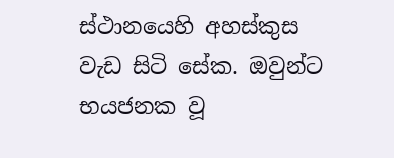ස්ථානයෙහි අහස්කුස වැඩ සිටි සේක. ඔවුන්ට භයජනක වූ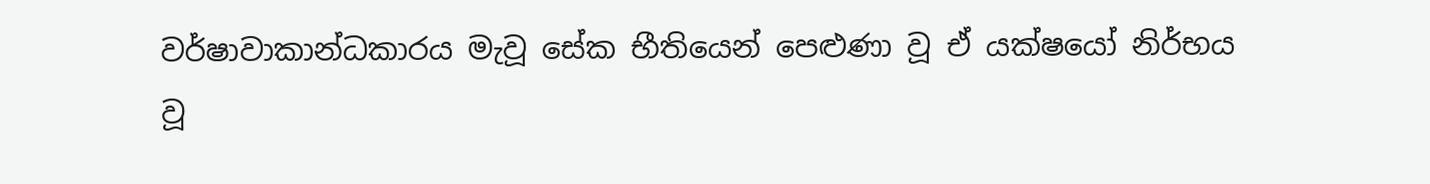වර්ෂාවාකාන්ධකාරය මැවූ සේක භීතියෙන් පෙළුණා වූ ඒ යක්ෂයෝ නිර්භය වූ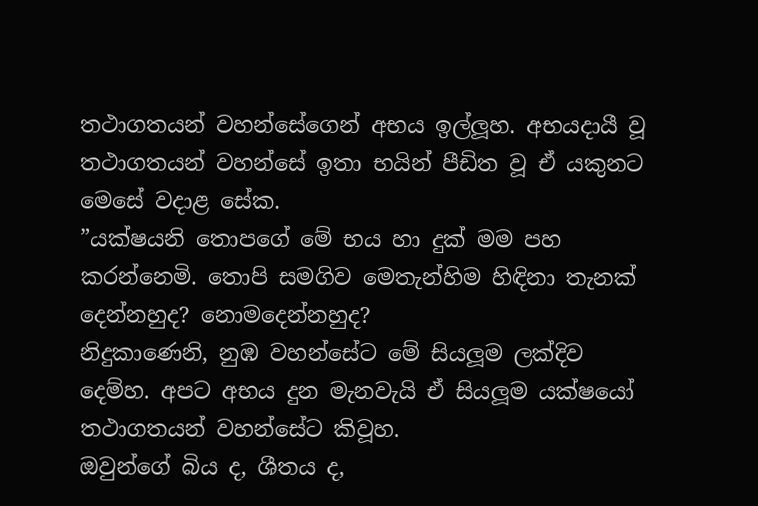තථාගතයන් වහන්සේගෙන් අභය ඉල්ලූහ. අභයදායී වූ තථාගතයන් වහන්සේ ඉතා භයින් පීඩිත වූ ඒ යකුනට මෙසේ වදාළ සේක.
”යක්ෂයනි තොපගේ මේ භය හා දුක් මම පහ කරන්නෙමි. තොපි සමගිව මෙතැන්හිම හිඳිනා තැනක් දෙන්නහුද? නොමදෙන්නහුද?
නිදුකාණෙනි, නුඹ වහන්සේට මේ සියලූම ලක්දිව දෙම්හ. අපට අභය දුන මැනවැයි ඒ සියලූම යක්ෂයෝ තථාගතයන් වහන්සේට කිවූහ.
ඔවුන්ගේ බිය ද, ශීතය ද,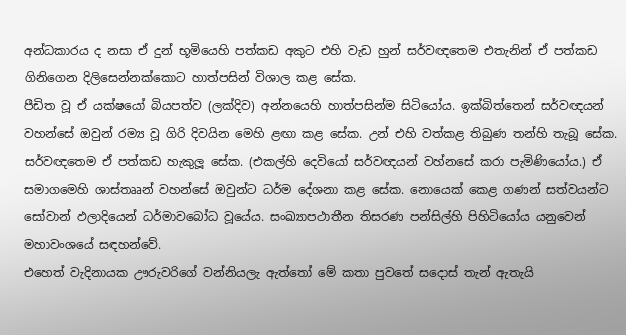අන්ධකාරය ද නසා ඒ දුන් භූමියෙහි පත්කඩ අකුට එහි වැඩ හුන් සර්වඥතෙම එතැනින් ඒ පත්කඩ ගිනිගෙන දිලිසෙන්නක්කොට හාත්පසින් විශාල කළ සේක.
පීඩිත වූ ඒ යක්ෂයෝ බියපත්ව (ලක්දිව) අන්නයෙහි හාත්පසින්ම සිටියෝය. ඉක්බිත්තෙන් සර්වඥයන් වහන්සේ ඔවුන් රම්‍ය වූ ගිරි දිවයින මෙහි ළඟා කළ සේක. උන් එහි වත්කළ තිබුණ තන්හි තැබූ සේක. සර්වඥතෙම ඒ පත්කඩ හැකුලූ සේක. (එකල්හි දෙවියෝ සර්වඥයන් වහ්නසේ කරා පැමිණියෝය.) ඒ සමාගමෙහි ශාස්තෲන් වහන්සේ ඔවුන්ට ධර්ම දේශනා කළ සේක. නොයෙක් කෙළ ගණන් සත්වයන්ට සෝවාන් ඵලාදියෙන් ධර්මාවබෝධ වූයේය. සංඛ්‍යාපථාතීන තිසරණ පන්සිල්හි පිහිටියෝය යනුවෙන් මහාවංශයේ සඳහන්වේ.
එහෙත් වැදිනායක ඌරුවරිගේ වන්නියලැ ඇත්තෝ මේ කතා පුවතේ සදොස් තැන් ඇතැයි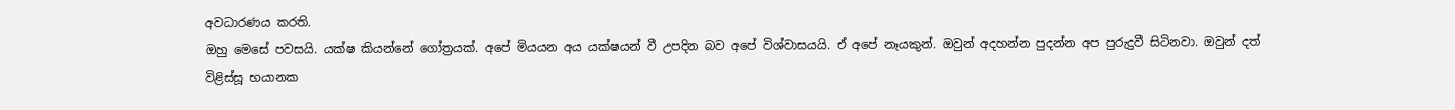අවධාරණය කරති.
ඔහු මෙසේ පවසයි. යක්ෂ කියන්නේ ගෝත්‍රයක්. අපේ මියයන අය යක්ෂයන් වී උපදින බව අපේ විශ්වාසයයි. ඒ අපේ නෑයකුන්. ඔවුන් අදහන්න පුදන්න අප පුරුදුවී සිටිනවා. ඔවුන් දත් විළිස්සූ භයානක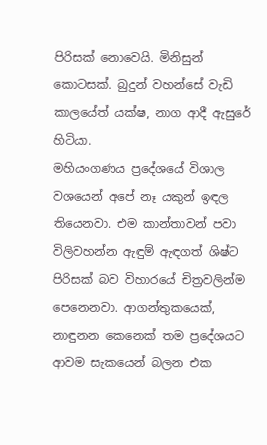පිරිසක් නොවෙයි. මිනිසුන් කොටසක්. බුදුන් වහන්සේ වැඩි කාලයේත් යක්ෂ, නාග ආදී ඇසුරේ හිටියා.
මහියංගණය ප්‍රදේශයේ විශාල වශයෙන් අපේ නෑ යකුන් ඉඳල තියෙනවා. එම කාන්තාවන් පවා විලිවහන්න ඇඳුම් ඇඳගත් ශිෂ්ට පිරිසක් බව විහාරයේ චිත්‍රවලින්ම පෙනෙනවා. ආගන්තුකයෙක්, නාඳුනන කෙනෙක් තම ප්‍රදේශයට ආවම සැකයෙන් බලන එක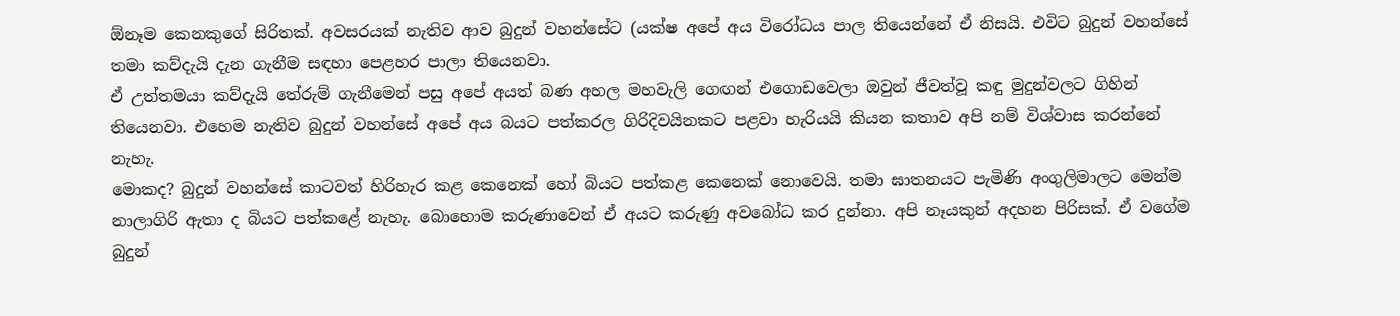ඕනෑම කෙනකුගේ සිරිතක්. අවසරයක් නැතිව ආව බුදුන් වහන්සේට (යක්ෂ අපේ අය විරෝධය පාල තියෙන්නේ ඒ නිසයි. එවිට බුදුන් වහන්සේ තමා කව්දැයි දැන ගැනීම සඳහා පෙළහර පාලා තියෙනවා.
ඒ උත්තමයා කව්දැයි තේරුම් ගැනීමෙන් පසු අපේ අයත් බණ අහල මහවැලි ගෙඟන් එගොඩවෙලා ඔවුන් ජීවත්වූ කඳු මුදුන්වලට ගිහින් තියෙනවා. එහෙම නැතිව බුදුන් වහන්සේ අපේ අය බයට පත්කරල ගිරිදිවයිනකට පළවා හැරියයි කියන කතාව අපි නම් විශ්වාස කරන්නේ නැහැ.
මොකද? බුදුන් වහන්සේ කාටවත් හිරිහැර කළ කෙනෙක් හෝ බියට පත්කළ කෙනෙක් නොවෙයි. තමා ඝාතනයට පැමිණි අංගුලිමාලට මෙන්ම නාලාගිරි ඇතා ද බියට පත්කළේ නැහැ. බොහොම කරුණාවෙන් ඒ අයට කරුණු අවබෝධ කර දුන්නා. අපි නෑයකුන් අදහන පිරිසක්. ඒ වගේම බුදුන්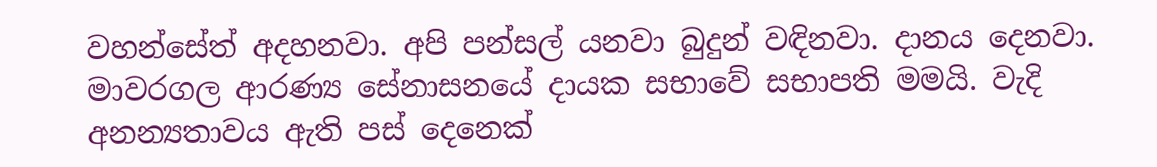වහන්සේත් අදහනවා. අපි පන්සල් යනවා බුදුන් වඳිනවා. දානය දෙනවා.
මාවරගල ආරණ්‍ය සේනාසනයේ දායක සභාවේ සභාපති මමයි. වැදි අනන්‍යතාවය ඇති පස් දෙනෙක්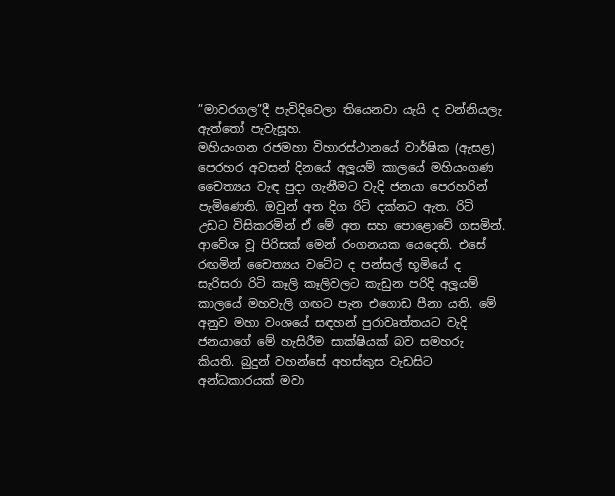”මාවරගල”දී පැවිදිවෙලා තියෙනවා යැයි ද වන්නියලැ ඇත්තෝ පැවැසූහ.
මහියංගන රජමහා විහාරස්ථානයේ වාර්ෂික (ඇසළ) පෙරහර අවසන් දිනයේ අලූයම් කාලයේ මහියංගණ චෛත්‍යය වැඳ පුදා ගැනීමට වැදි ජනයා පෙරහරින් පැමිණෙති. ඔවුන් අත දිග රිටි දක්නට ඇත. රිටි උඩට විසිකරමින් ඒ මේ අත සහ පොළොවේ ගසමින්. ආවේශ වූ පිරිසක් මෙන් රංගනයක යෙදෙති. එසේ රඟමින් චෛත්‍යය වටේට ද පන්සල් භූමියේ ද සැරිසරා රිටි කෑලි කෑලිවලට කැඩුන පරිදි අලූයම් කාලයේ මහවැලි ගඟට පැන එගොඩ පීනා යති. මේ අනුව මහා වංශයේ සඳහන් පුරාවෘත්තයට වැදි ජනයාගේ මේ හැසිරීම සාක්ෂියක් බව සමහරු කියති. බුදුන් වහන්සේ අහස්කුස වැඩසිට අන්ධකාරයක් මවා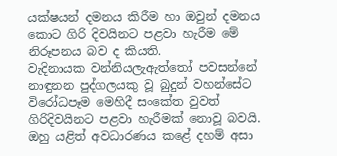යක්ෂයන් දමනය කිරීම හා ඔවුන් දමනය කොට ගිරි දිවයිනට පළවා හැරීම මේ නිරූපනය බව ද කියති.
වැදිනායක වන්නියලැඇත්තෝ පවසන්නේ නාඳුනන පුද්ගලයකු වූ බුදුන් වහන්සේට විරෝධපෑම මෙහිදී සංකේත වුවත් ගිරිදිවයිනට පළවා හැරීමක් නොවූ බවයි. ඔහු යළිත් අවධාරණය කළේ දහම් අසා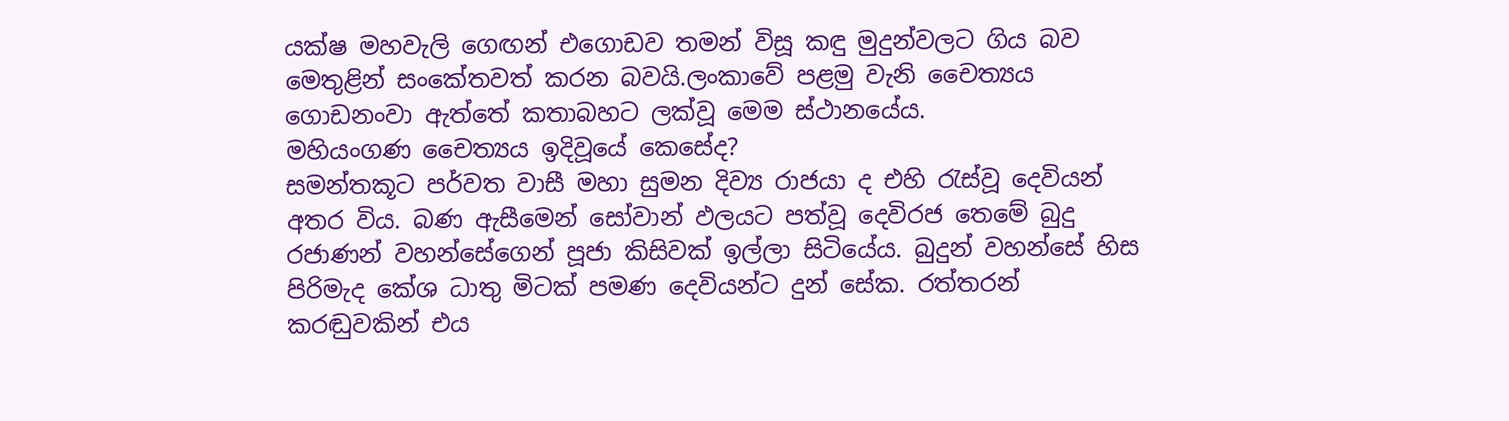යක්ෂ මහවැලි ගෙඟන් එගොඩව තමන් විසූ කඳු මුදුන්වලට ගිය බව මෙතුළින් සංකේතවත් කරන බවයි.ලංකාවේ පළමු වැනි චෛත්‍යය ගොඩනංවා ඇත්තේ කතාබහට ලක්වූ මෙම ස්ථානයේය.
මහියංගණ චෛත්‍යය ඉදිවූයේ කෙසේද?
සමන්තකූට පර්වත වාසී මහා සුමන දිව්‍ය රාජයා ද එහි රැස්වූ දෙවියන් අතර විය. බණ ඇසීමෙන් සෝවාන් ඵලයට පත්වූ දෙවිරජ තෙමේ බුදු රජාණන් වහන්සේගෙන් පූජා කිසිවක් ඉල්ලා සිටියේය. බුදුන් වහන්සේ හිස පිරිමැද කේශ ධාතු මිටක් පමණ දෙවියන්ට දුන් සේක. රත්තරන් කරඬුවකින් එය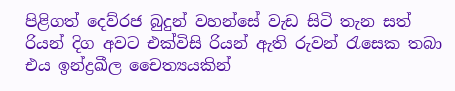පිළිගත් දෙව්රජ බුදුන් වහන්සේ වැඩ සිටි තැන සත් රියන් දිග අවට එක්විසි රියන් ඇති රුවන් රැසෙක තබා එය ඉන්ද්‍රඛීල චෛත්‍යයකින්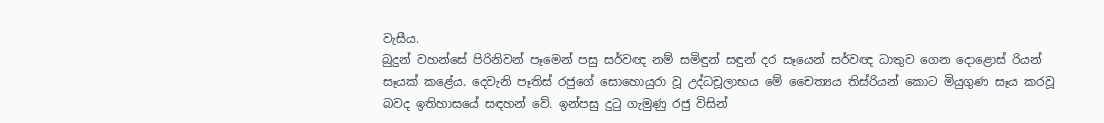වැසීය.
බුදුන් වහන්සේ පිරිනිවන් පෑමෙන් පසු සර්වඥ නම් සමිඳුන් සඳුන් දර සෑයෙන් සර්වඥ ධාතුව ගෙන දොළොස් රියන් සෑයක් කළේය. දෙවැනි පෑතිස් රජුගේ සොහොයුරා වූ උද්ධචූලාභය මේ චෛත්‍යය තිස්රියන් කොට මියුගුණ සෑය කරවූ බවද ඉතිහාසයේ සඳහන් වේ. ඉන්පසු දුටු ගැමුණු රජු විසින්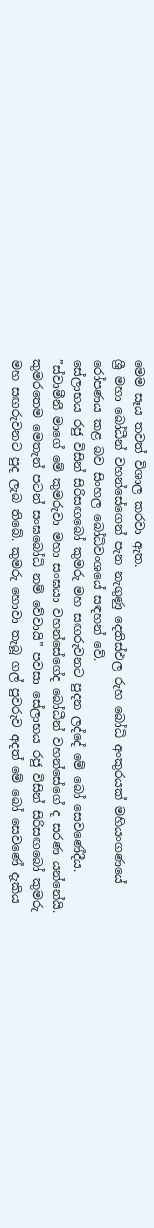මෙම සෑය තවත් විශාල කරවා ඇත.
ශ්‍රී මහා බෝධීන් වහන්සේගෙන් පැන නැගුණු දෙතිස්ඵල රුහ බෝධි අංකුරයක් මහියංගණයේ රෝපණය කළ බව සිංහල බෝධිවංශයේ සඳහන් වේ.
සේලාභය රජු විසින් සිරිසඟබෝ කුමරු මහ සඟරුවනට පුදන ලද්දේ මේ බෝ සෙවණේදීය. ”ස්වාමීනී මාගේ මේ කුමරුවා මහා සංඝයා වහන්සේගේද බෝධීන් වහන්සේගේ ද සරණ යන්නේයි. කුමරතෙම මෙතැන් පටන් සංඝබෝධි නම් වේවායි” පවසා සේලාභය රජු විසින් සිරිසඟබෝ කුමරු මහ සඟරුවනට පුද ලැබ තිබේ. කුමරු හොවා තැබූ ගල් පුවරුව අදත් මේ බෝ සෙවණේ දැකිය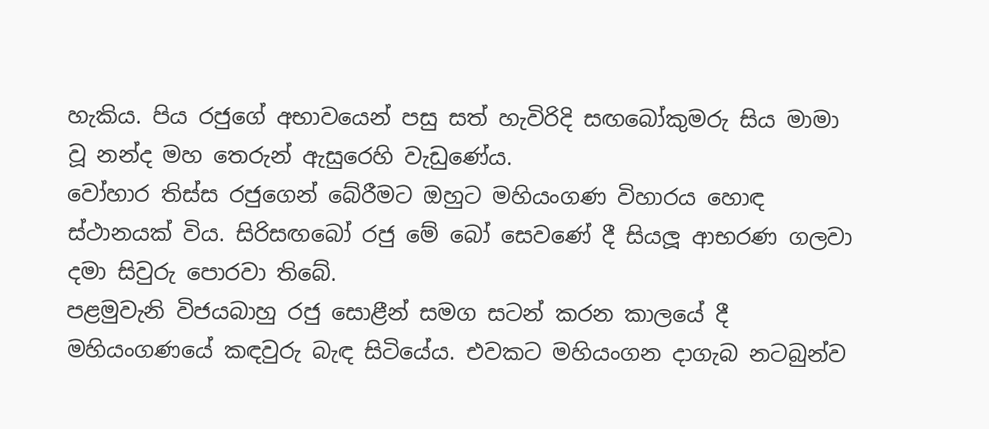හැකිය. පිය රජුගේ අභාවයෙන් පසු සත් හැවිරිදි සඟබෝකුමරු සිය මාමා වූ නන්ද මහ තෙරුන් ඇසුරෙහි වැඩුණේය.
වෝහාර තිස්ස රජුගෙන් බේරීමට ඔහුට මහියංගණ විහාරය හොඳ ස්ථානයක් විය. සිරිසඟබෝ රජු මේ බෝ සෙවණේ දී සියලූ ආභරණ ගලවා දමා සිවුරු පොරවා තිබේ.
පළමුවැනි විජයබාහු රජු සොළීන් සමග සටන් කරන කාලයේ දී මහියංගණයේ කඳවුරු බැඳ සිටියේය. එවකට මහියංගන දාගැබ නටබුන්ව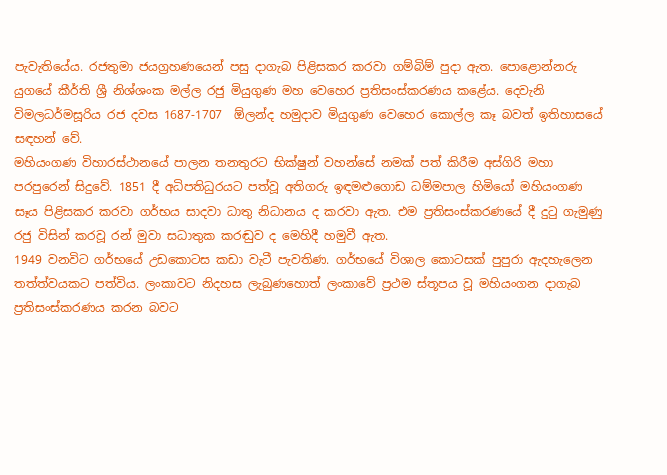පැවැතියේය. රජතුමා ජයග්‍රහණයෙන් පසු දාගැබ පිළිසකර කරවා ගම්බිම් පුදා ඇත. පොළොන්නරු යුගයේ කීර්ති ශ්‍රී නිශ්ශංක මල්ල රජු මියුගුණ මහ වෙහෙර ප්‍රතිසංස්කරණය කළේය. දෙවැනි විමලධර්මසූරිය රජ දවස 1687-1707  ඕලන්ද හමුදාව මියුගුණ වෙහෙර කොල්ල කෑ බවත් ඉතිහාසයේ සඳහන් වේ.
මහියංගණ විහාරස්ථානයේ පාලන තනතුරට භික්ෂුන් වහන්සේ නමක් පත් කිරීම අස්ගිරි මහා පරපුරෙන් සිදුවේ. 1851 දී අධිපතිධුරයට පත්වූ අතිගරු ඉඳමළුගොඩ ධම්මපාල හිමියෝ මහියංගණ සෑය පිළිසකර කරවා ගර්භය සාදවා ධාතු නිධානය ද කරවා ඇත. එම ප්‍රතිසංස්කරණයේ දී දුටු ගැමුණු රජු විසින් කරවූ රන් මුවා සධාතුක කරඬුව ද මෙහිදී හමුවී ඇත.
1949 වනවිට ගර්භයේ උඩකොටස කඩා වැටී පැවතිණ. ගර්භයේ විශාල කොටසක් පුපුරා ඇදහැලෙන තත්ත්වයකට පත්විය. ලංකාවට නිදහස ලැබුණහොත් ලංකාවේ ප්‍රථම ස්තූපය වූ මහියංගන දාගැබ ප්‍රතිසංස්කරණය කරන බවට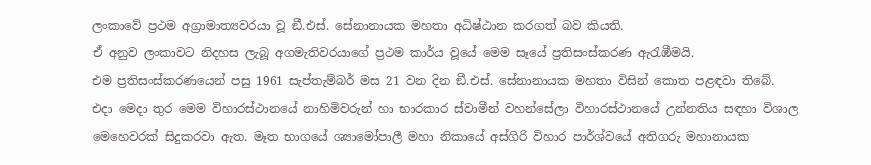ලංකාවේ ප්‍රථම අග්‍රාමාත්‍යවරයා වූ ඞී.එස්. සේනානායක මහතා අධිෂ්ඨාන කරගත් බව කියති.
ඒ අනුව ලංකාවට නිදහස ලැබූ අගමැතිවරයාගේ ප්‍රථම කාර්ය වූයේ මෙම සෑයේ ප්‍රතිසංස්කරණ ඇරැඹීමයි.
එම ප්‍රතිසංස්කරණයෙන් පසු 1961 සැප්තැම්බර් මස 21 වන දින ඞී.එස්. සේනානායක මහතා විසින් කොත පළඳවා තිබේ.
එදා මෙදා තුර මෙම විහාරස්ථානයේ නාහිමිවරුන් හා භාරකාර ස්වාමීන් වහන්සේලා විහාරස්ථානයේ උන්නතිය සඳහා විශාල මෙහෙවරක් සිදුකරවා ඇත. මෑත භාගයේ ශ්‍යාමෝපාලී මහා නිකායේ අස්ගිරි විහාර පාර්ශ්වයේ අතිගරු මහානායක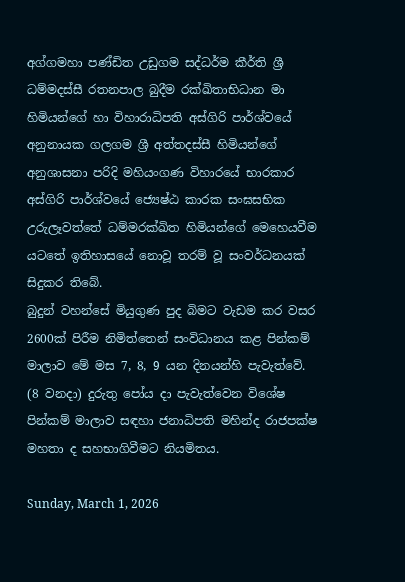අග්ගමහා පණ්ඩිත උඩුගම සද්ධර්ම කීර්ති ශ්‍රී ධම්මදස්සී රතනපාල බුදීම රක්ඛිතාභිධාන මා හිමියන්ගේ හා විහාරාධිපති අස්ගිරි පාර්ශ්වයේ අනුනායක ගලගම ශ්‍රී අත්තදස්සී හිමියන්ගේ අනුශාසනා පරිදි මහියංගණ විහාරයේ භාරකාර අස්ගිරි පාර්ශ්වයේ ජ්‍යෙෂ්ඨ කාරක සංඝසභික උරුලෑවත්තේ ධම්මරක්ඛිත හිමියන්ගේ මෙහෙයවීම යටතේ ඉතිහාසයේ නොවූ තරම් වූ සංවර්ධනයක් සිදුකර තිබේ.
බුදුන් වහන්සේ මියුගුණ පුද බිමට වැඩම කර වසර 2600ක් පිරීම නිමිත්තෙන් සංවිධානය කළ පින්කම් මාලාව මේ මස 7, 8, 9 යන දිනයන්හි පැවැත්වේ. (8 වනදා) දුරුතු පෝය දා පැවැත්වෙන විශේෂ පින්කම් මාලාව සඳහා ජනාධිපති මහින්ද රාජපක්ෂ මහතා ද සහභාගිවීමට නියමිතය.

Sunday, March 1, 2026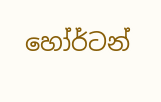හෝර්ටන්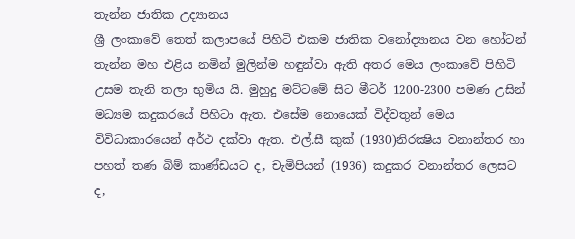තැන්න ජාතික උද්‍යානය
ශ්‍රී ලංකාවේ තෙත් කලාපයේ පිහිටි එකම ජාතික වනෝද්‍යානය වන හෝටන් තැන්න මහ එළිය නමින් මුලින්ම හඳුන්වා ඇති අතර මෙය ලංකාවේ පිහිටි උසම තැනි තලා භුමිය යි. මුහුදු මට්ටමේ සිට මීටර් 1200-2300 පමණ උසින් මධ්‍යම කදුකරයේ පිහිටා ඇත. එසේම නොයෙක් විද්වතුන් ‍මෙය විවිධාකාරයෙන් අර්ථ දක්වා ඇත. එල්.සී කුක් (1930)නිරක්‍ෂිය වනාන්තර හා පහත් තණ බිම් කාණ්ඩයට ද, චැමිපියන් (1936) කදුකර වනාන්තර ලෙසට ද,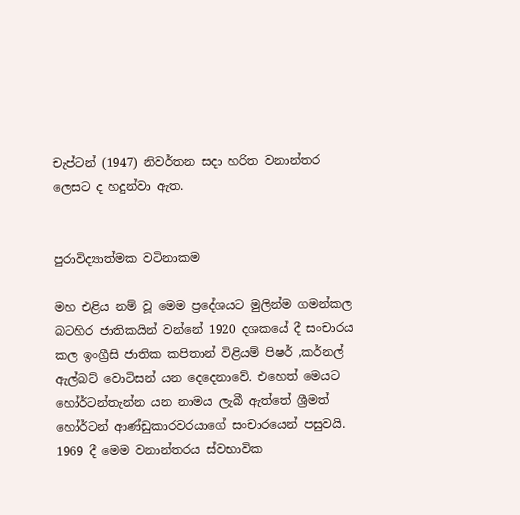චැප්ටන් (1947) නිවර්තන සදා හරිත වනාන්තර ලෙසට ද හදුන්වා ඇත.


පුරාවිද්‍යාත්මක වටිනාකම

මහ එළිය නම් වූ මෙම ප්‍රදේශයට මුලින්ම ගමන්කල බටහිර ජාතිකයින් වන්නේ 1920 දශකයේ දී සංචාරය කල ඉංග්‍රීසි ජාතික කපිතාන් විළියම් පිෂර් ,කර්නල් ඇල්බට් වොටිසන් යන දෙදෙනාවේ. එහෙත් මෙයට හෝර්ටන්තැන්න යන නාමය ලැබී ඇත්තේ ශ්‍රීමත් හෝර්ටන් ආණ්ඩුකාරවරයාගේ සංචාරයෙන් පසුවයි. 1969 දී මෙම වනාන්තරය ස්වභාවික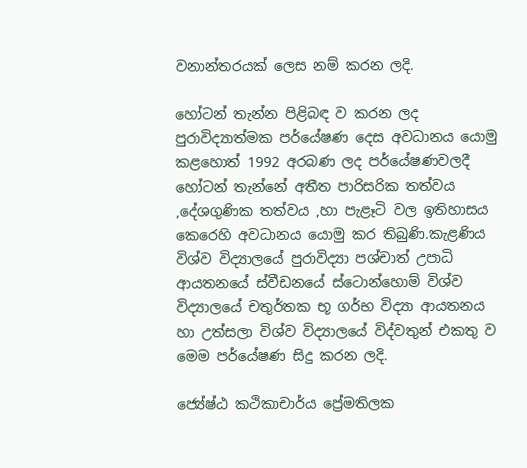වනාන්තරයක් ලෙස නම් කරන ලදි.

හෝටන් තැන්න පිළිබඳ ව කරන ලද පුරාවිද්‍යාත්මක පර්යේෂණ දෙස අවධානය යොමු කළහොත් 1992 අරබණ ලද පර්යේෂණවලදී හෝටන් තැන්නේ අතීත පාරිසරික තත්වය ,දේශගුණික තත්වය ,හා පැළෑටි වල ඉතිහාසය කෙරෙහි අවධානය යොමු කර තිබුණි.කැළණිය විශ්ව විද්‍යාලයේ පුරාවිද්‍යා පශ්චාත් උපාධි ආයතනයේ ස්වීඩනයේ ස්ටොන්හොම් විශ්ව විද්‍යාලයේ චතුර්තක භූ ගර්භ විද්‍යා ආයතනය හා උත්සලා විශ්ව විද්‍යාලයේ විද්වතුන් එකතු ව මෙම පර්යේෂණ සිදු කරන ලදි.

ජ්‍යේෂ්ඨ කථිකාචාර්ය ප්‍රේමතිලක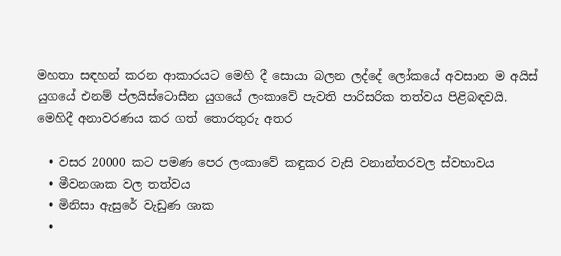මහතා සඳහන් කරන ආකාරයට මෙහි දී සොයා බලන ලද්දේ ලෝකයේ අවසාන ම අයිස් යුගයේ එනම් ප්ලයිස්ටොසීන යුගයේ ලංකාවේ පැවති පාරිසරික තත්වය පිළිබඳවයි. මෙහිදී අනාවරණය කර ගත් තොරතුරු අතර

  • වසර 20000 කට පමණ පෙර ලංකාවේ කඳුකර වැසි වනාන්තරවල ස්වභාවය
  • මීවනශාක වල තත්වය
  • මිනිසා ඇසුරේ වැඩුණ ශාක
  •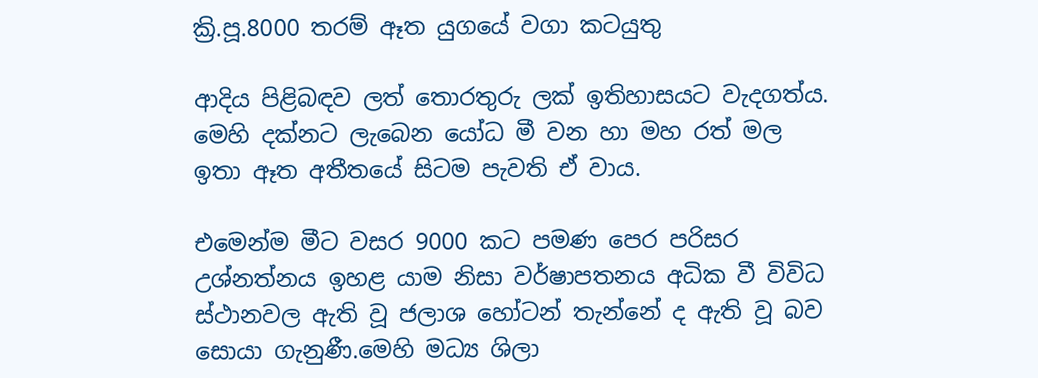ක්‍රි.පූ.8000 තරම් ඈත යුගයේ වගා කටයුතු

ආදිය පිළිබඳව ලත් තොරතුරු ලක් ඉතිහාසයට වැදගත්ය. මෙහි දක්නට ලැබෙන යෝධ මී වන හා මහ රත් මල ඉතා ඈත අතීතයේ සිටම පැවති ඒ වාය.

එමෙන්ම මීට වසර 9000 කට පමණ පෙර පරිසර උශ්නත්නය ඉහළ යාම නිසා වර්ෂාපතනය අධික වී විවිධ ස්ථානවල ඇති වූ ජලාශ හෝටන් තැන්නේ ද ඇති වූ බව සොයා ගැනුණී.මෙහි මධ්‍ය ශිලා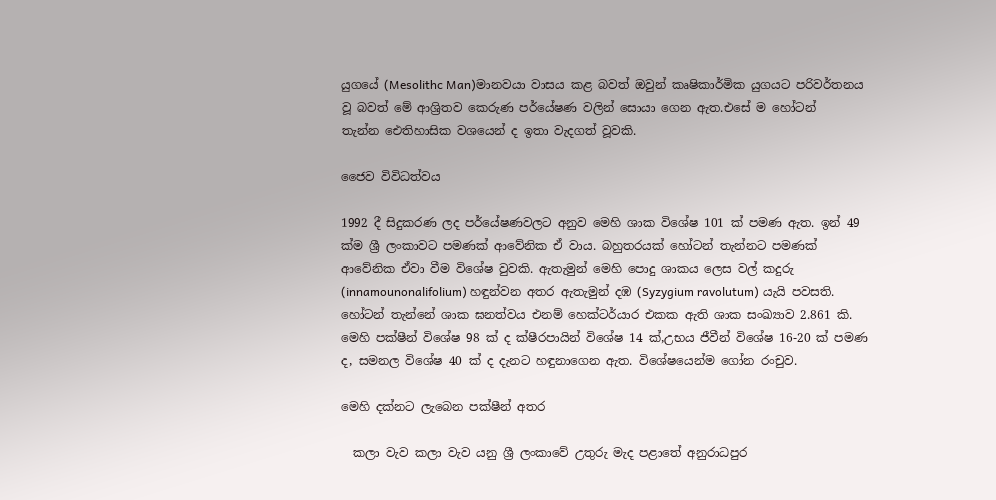යුගයේ (Mesolithc Man)මානවයා වාසය කළ බවත් ඔවුන් කෘෂිකාර්මික යුගයට පරිවර්තනය වූ බවත් මේ ආශ්‍රිතව කෙරුණ පර්යේෂණ වලින් සොයා ගෙන ඇත.එසේ ම හෝටන් තැන්න ‍‍ඓතිහාසික වශයෙන් ද ඉතා වැදගත් වූවකි.

ජෛව විවිධත්වය

1992 දී සිදුකරණ ලද පර්යේෂණවලට අනුව මෙහි ශාක විශේෂ 101 ක් පමණ ඇත. ඉන් 49 ක්ම ශ්‍රී ලංකාවට පමණක් ආවේනික ඒ වාය. බහුතරයක් හෝටන් තැන්නට පමණක් ආවේනික ඒවා වීම විශේෂ වුවකි. ඇතැමුන් මෙහි පොදු ශාකය ලෙස වල් කදුරු (innamounonalifolium) හඳුන්වන අතර ඇතැමුන් දඹ (Syzygium ravolutum) යැයි පවසති. හෝටන් තැන්නේ ශාක ඝනත්වය එනම් හෙක්ටර්යාර එකක ඇති ශාක සංඛ්‍යාව 2.861 කි. මෙහි පක්ෂීන් විශේෂ 98 ක් ද ක්ෂීරපායින් විශේෂ 14 ක්,උභය ජීවීන් විශේෂ 16-20 ක් පමණ ද, සමනල විශේෂ 40 ක් ද දැනට හඳුනාගෙන ඇත. විශේෂයෙන්ම ගෝන රංචුව.

මෙහි දක්නට ලැබෙන පක්ෂීන් අතර

  කලා වැව කලා වැව යනු ශ්‍රී ලංකාවේ උතුරු මැද පළාතේ අනුරාධපුර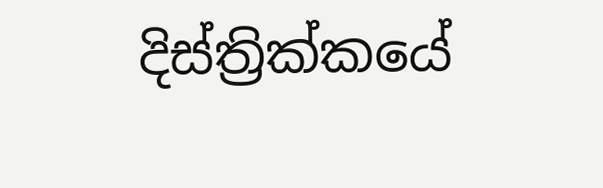දිස්ත්‍රික්කයේ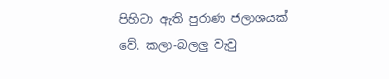පිහිටා ඇති පුරාණ ජලාශයක් වේ. කලා-බලලු වැවු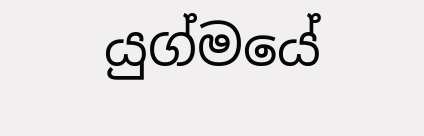යුග්මයේ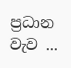ප්‍රධාන වැව ...